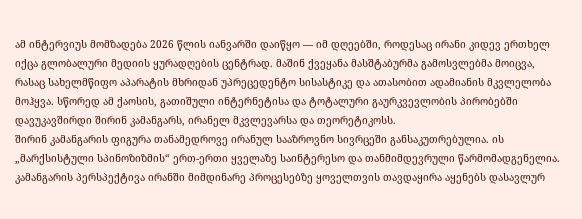ამ ინტერვიუს მომზადება 2026 წლის იანვარში დაიწყო — იმ დღეებში, როდესაც ირანი კიდევ ერთხელ იქცა გლობალური მედიის ყურადღების ცენტრად. მაშინ ქვეყანა მასშტაბურმა გამოსვლებმა მოიცვა, რასაც სახელმწიფო აპარატის მხრიდან უპრეცედენტო სისასტიკე და ათასობით ადამიანის მკვლელობა მოჰყვა. სწორედ ამ ქაოსის, გათიშული ინტერნეტისა და ტოტალური გაურკვევლობის პირობებში დავუკავშირდი შირინ კამანგარს, ირანელ მკვლევარსა და თეორეტიკოსს.
შირინ კამანგარის ფიგურა თანამედროვე ირანულ სააზროვნო სივრცეში განსაკუთრებულია. ის „მარქსისტული სპინოზიზმის“ ერთ-ერთი ყველაზე საინტერესო და თანმიმდევრული წარმომადგენელია. კამანგარის პერსპექტივა ირანში მიმდინარე პროცესებზე ყოველთვის თავდაყირა აყენებს დასავლურ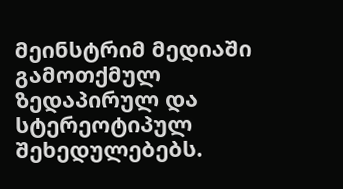მეინსტრიმ მედიაში გამოთქმულ ზედაპირულ და სტერეოტიპულ შეხედულებებს.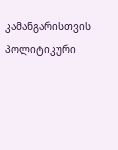კამანგარისთვის პოლიტიკური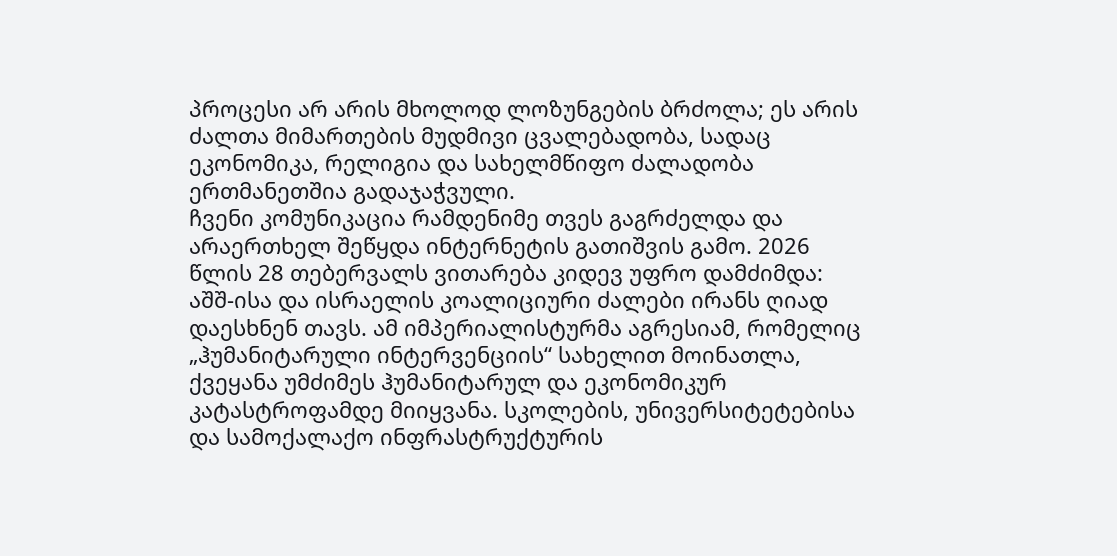პროცესი არ არის მხოლოდ ლოზუნგების ბრძოლა; ეს არის ძალთა მიმართების მუდმივი ცვალებადობა, სადაც ეკონომიკა, რელიგია და სახელმწიფო ძალადობა ერთმანეთშია გადაჯაჭვული.
ჩვენი კომუნიკაცია რამდენიმე თვეს გაგრძელდა და არაერთხელ შეწყდა ინტერნეტის გათიშვის გამო. 2026 წლის 28 თებერვალს ვითარება კიდევ უფრო დამძიმდა: აშშ-ისა და ისრაელის კოალიციური ძალები ირანს ღიად დაესხნენ თავს. ამ იმპერიალისტურმა აგრესიამ, რომელიც „ჰუმანიტარული ინტერვენციის“ სახელით მოინათლა, ქვეყანა უმძიმეს ჰუმანიტარულ და ეკონომიკურ კატასტროფამდე მიიყვანა. სკოლების, უნივერსიტეტებისა და სამოქალაქო ინფრასტრუქტურის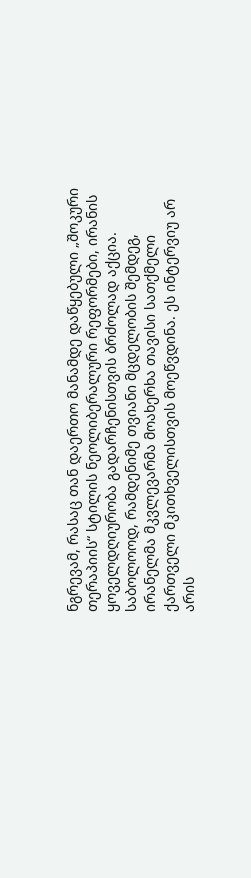ნგრევამ, რასაც თან დაერთო მანამდე დაწყებული „შოკური თერაპიის“ სტილის ნეოლიბერალური რეფორმები, ირანის ყოველდღიურობა გადარჩენისთვის ბრძოლად აქცია.
საბოლოოდ, რამდენიმე თვიანი მცდელობის შემდეგ, ირანელმა მკვლევარმა მოახერხა თავისი სათქმელი ქართველი მკითხველისთვის მოეწვდინა. ეს ინტერვიუ არ არის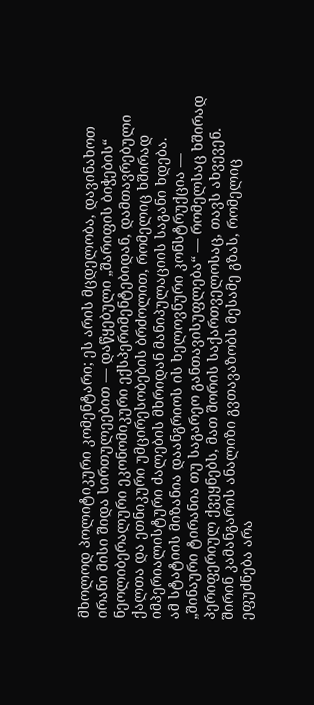მხოლოდ პოლიტიკური კომენტარი; ეს არის მცდელობა, დავინახოთ ირანი მისი შიდა სირთულეებით — დაწყებული „შარიფის ბიჭების“ ნეოლიბერალური ეკონომიკური ექსპერიმენტებიდან, დამთავრებული ქალთა და ეთნიკური უმცირესობების ბრძოლით, რომელიც ხშირად იმპერიალისტური ძალების მხრიდან მანიპულაციის საგანი ხდება.
ამ სტატიის მიზანია დაანგრიოს ის ხელოვნური კონსტრუქცია — „შინაური ტირანია თუ საგარეო განთავისუფლება“ — რომელსაც ხშირად პერიფერიულ ქვეყნებს, მათ შორის საქართველოსაც, თავს ახვევენ. შირინ კამანგარის ანალიზი გვთავაზობს მესამე გზას, რომელიც ეფუძნება არა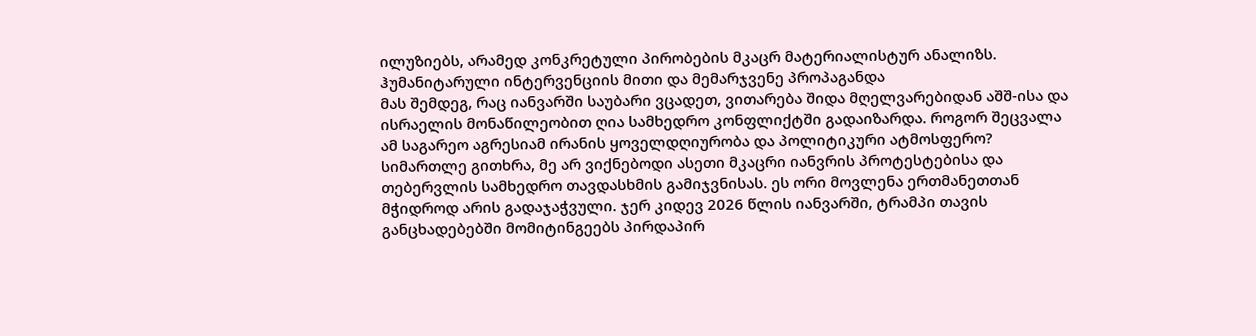ილუზიებს, არამედ კონკრეტული პირობების მკაცრ მატერიალისტურ ანალიზს.
ჰუმანიტარული ინტერვენციის მითი და მემარჯვენე პროპაგანდა
მას შემდეგ, რაც იანვარში საუბარი ვცადეთ, ვითარება შიდა მღელვარებიდან აშშ-ისა და ისრაელის მონაწილეობით ღია სამხედრო კონფლიქტში გადაიზარდა. როგორ შეცვალა ამ საგარეო აგრესიამ ირანის ყოველდღიურობა და პოლიტიკური ატმოსფერო?
სიმართლე გითხრა, მე არ ვიქნებოდი ასეთი მკაცრი იანვრის პროტესტებისა და თებერვლის სამხედრო თავდასხმის გამიჯვნისას. ეს ორი მოვლენა ერთმანეთთან მჭიდროდ არის გადაჯაჭვული. ჯერ კიდევ 2026 წლის იანვარში, ტრამპი თავის განცხადებებში მომიტინგეებს პირდაპირ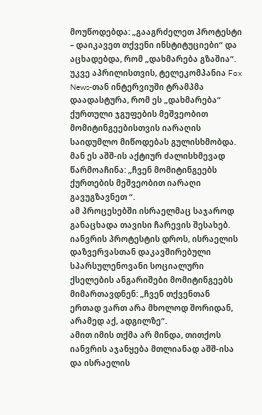მოუწოდებდა: „გააგრძელეთ პროტესტი – დაიკავეთ თქვენი ინსტიტუციები“ და აცხადებდა, რომ „დახმარება გზაშია“. უკვე აპრილისთვის, ტელეკომპანია Fox News-თან ინტერვიუში ტრამპმა დაადასტურა, რომ ეს „დახმარება“ ქურთული ჯგუფების მეშვეობით მომიტინგეებისთვის იარაღის საიდუმლო მიწოდებას გულისხმობდა. მან ეს აშშ-ის აქტიურ ძალისხმევად წარმოაჩინა: „ჩვენ მომიტინგეებს ქურთების მეშვეობით იარაღი გავუგზავნეთ “.
ამ პროცესებში ისრაელმაც საჯაროდ განაცხადა თავისი ჩარევის შესახებ. იანვრის პროტესტის დროს, ისრაელის დაზვერვასთან დაკავშირებული სპარსულენოვანი სოციალური ქსელების ანგარიშები მომიტინგეებს მიმართავდნენ: „ჩვენ თქვენთან ერთად ვართ არა მხოლოდ შორიდან, არამედ აქ, ადგილზე“.
ამით იმის თქმა არ მინდა, თითქოს იანვრის აჯანყება მთლიანად აშშ-ისა და ისრაელის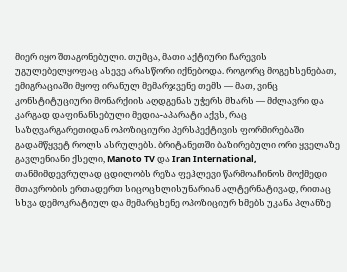მიერ იყო შთაგონებული. თუმცა, მათი აქტიური ჩარევის უგულებელყოფაც ასევე არასწორი იქნებოდა. როგორც მოგეხსენებათ, ემიგრაციაში მყოფ ირანულ მემარჯვენე თემს — მათ, ვინც კონსტიტუციური მონარქიის აღდგენას უჭერს მხარს — მძლავრი და კარგად დაფინანსებული მედია-აპარატი აქვს, რაც საზღვარგარეთიდან ოპოზიციური პერსპექტივის ფორმირებაში გადამწყვეტ როლს ასრულებს. ბრიტანეთში ბაზირებული ორი ყველაზე გავლენიანი ქსელი, Manoto TV და Iran International, თანმიმდევრულად ცდილობს რეზა ფეჰლევი წარმოაჩინოს მოქმედი მთავრობის ერთადერთ სიცოცხლისუნარიან ალტერნატივად, რითაც სხვა დემოკრატიულ და მემარცხენე ოპოზიციურ ხმებს უკანა პლანზე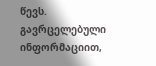წევს. გავრცელებული ინფორმაციით,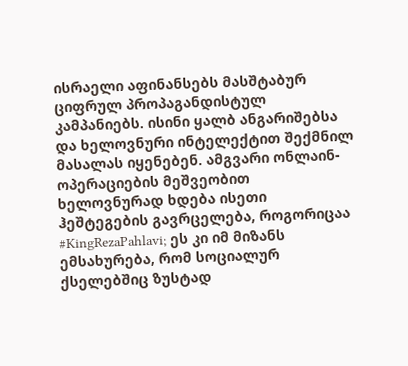ისრაელი აფინანსებს მასშტაბურ ციფრულ პროპაგანდისტულ კამპანიებს. ისინი ყალბ ანგარიშებსა და ხელოვნური ინტელექტით შექმნილ მასალას იყენებენ. ამგვარი ონლაინ-ოპერაციების მეშვეობით ხელოვნურად ხდება ისეთი ჰეშტეგების გავრცელება, როგორიცაა #KingRezaPahlavi; ეს კი იმ მიზანს ემსახურება, რომ სოციალურ ქსელებშიც ზუსტად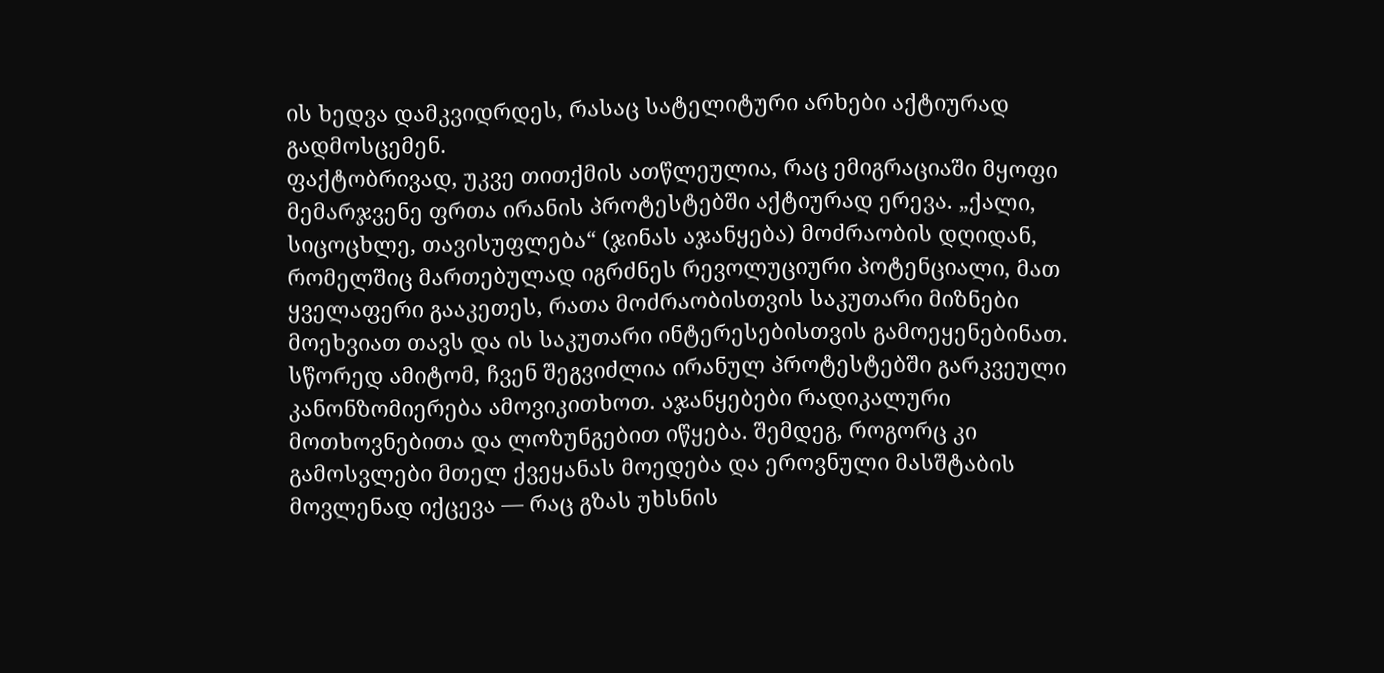ის ხედვა დამკვიდრდეს, რასაც სატელიტური არხები აქტიურად გადმოსცემენ.
ფაქტობრივად, უკვე თითქმის ათწლეულია, რაც ემიგრაციაში მყოფი მემარჯვენე ფრთა ირანის პროტესტებში აქტიურად ერევა. „ქალი, სიცოცხლე, თავისუფლება“ (ჯინას აჯანყება) მოძრაობის დღიდან, რომელშიც მართებულად იგრძნეს რევოლუციური პოტენციალი, მათ ყველაფერი გააკეთეს, რათა მოძრაობისთვის საკუთარი მიზნები მოეხვიათ თავს და ის საკუთარი ინტერესებისთვის გამოეყენებინათ.
სწორედ ამიტომ, ჩვენ შეგვიძლია ირანულ პროტესტებში გარკვეული კანონზომიერება ამოვიკითხოთ. აჯანყებები რადიკალური მოთხოვნებითა და ლოზუნგებით იწყება. შემდეგ, როგორც კი გამოსვლები მთელ ქვეყანას მოედება და ეროვნული მასშტაბის მოვლენად იქცევა — რაც გზას უხსნის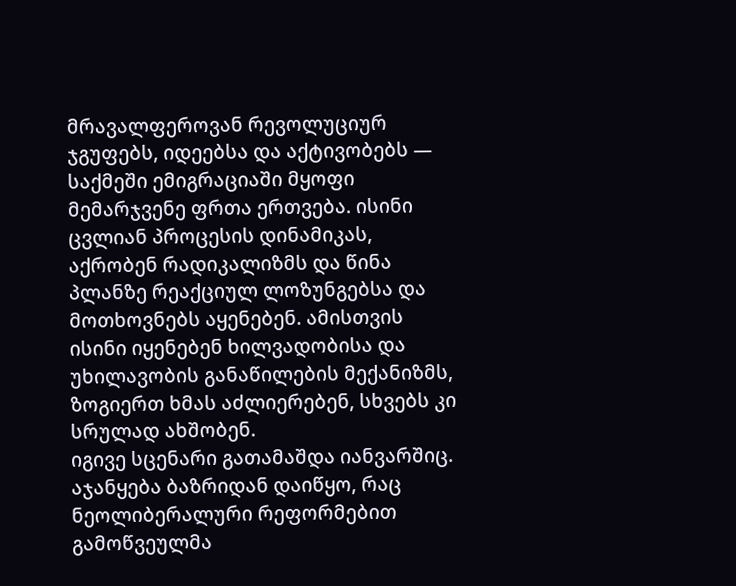მრავალფეროვან რევოლუციურ ჯგუფებს, იდეებსა და აქტივობებს — საქმეში ემიგრაციაში მყოფი მემარჯვენე ფრთა ერთვება. ისინი ცვლიან პროცესის დინამიკას, აქრობენ რადიკალიზმს და წინა პლანზე რეაქციულ ლოზუნგებსა და მოთხოვნებს აყენებენ. ამისთვის ისინი იყენებენ ხილვადობისა და უხილავობის განაწილების მექანიზმს, ზოგიერთ ხმას აძლიერებენ, სხვებს კი სრულად ახშობენ.
იგივე სცენარი გათამაშდა იანვარშიც. აჯანყება ბაზრიდან დაიწყო, რაც ნეოლიბერალური რეფორმებით გამოწვეულმა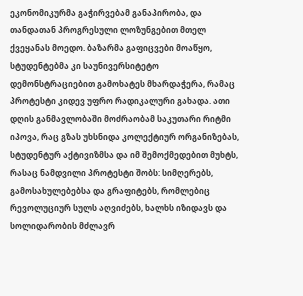ეკონომიკურმა გაჭირვებამ განაპირობა, და თანდათან პროგრესული ლოზუნგებით მთელ ქვეყანას მოედო. ბაზარმა გაფიცვები მოაწყო, სტუდენტებმა კი საუნივერსიტეტო დემონსტრაციებით გამოხატეს მხარდაჭერა, რამაც პროტესტი კიდევ უფრო რადიკალური გახადა. ათი დღის განმავლობაში მოძრაობამ საკუთარი რიტმი იპოვა, რაც გზას უხსნიდა კოლექტიურ ორგანიზებას, სტუდენტურ აქტივიზმსა და იმ შემოქმედებით მუხტს, რასაც ნამდვილი პროტესტი შობს: სიმღერებს, გამოსახულებებსა და გრაფიტებს, რომლებიც რევოლუციურ სულს აღვიძებს, ხალხს იზიდავს და სოლიდარობის მძლავრ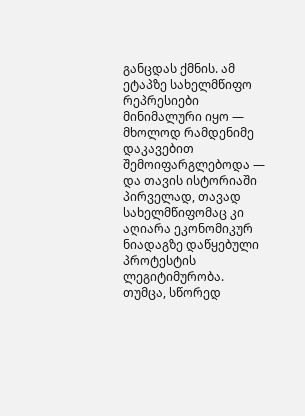განცდას ქმნის. ამ ეტაპზე სახელმწიფო რეპრესიები მინიმალური იყო — მხოლოდ რამდენიმე დაკავებით შემოიფარგლებოდა — და თავის ისტორიაში პირველად, თავად სახელმწიფომაც კი აღიარა ეკონომიკურ ნიადაგზე დაწყებული პროტესტის ლეგიტიმურობა.
თუმცა, სწორედ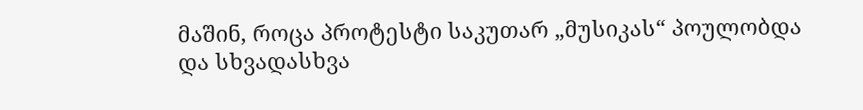მაშინ, როცა პროტესტი საკუთარ „მუსიკას“ პოულობდა და სხვადასხვა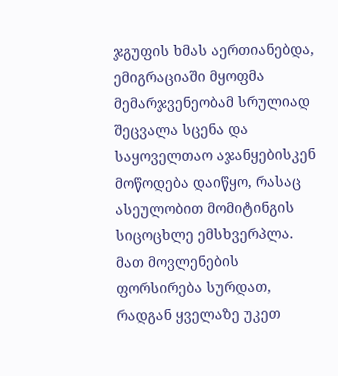ჯგუფის ხმას აერთიანებდა, ემიგრაციაში მყოფმა მემარჯვენეობამ სრულიად შეცვალა სცენა და საყოველთაო აჯანყებისკენ მოწოდება დაიწყო, რასაც ასეულობით მომიტინგის სიცოცხლე ემსხვერპლა. მათ მოვლენების ფორსირება სურდათ, რადგან ყველაზე უკეთ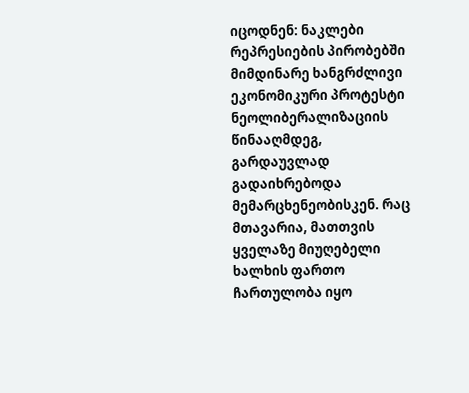იცოდნენ: ნაკლები რეპრესიების პირობებში მიმდინარე ხანგრძლივი ეკონომიკური პროტესტი ნეოლიბერალიზაციის წინააღმდეგ, გარდაუვლად გადაიხრებოდა მემარცხენეობისკენ. რაც მთავარია, მათთვის ყველაზე მიუღებელი ხალხის ფართო ჩართულობა იყო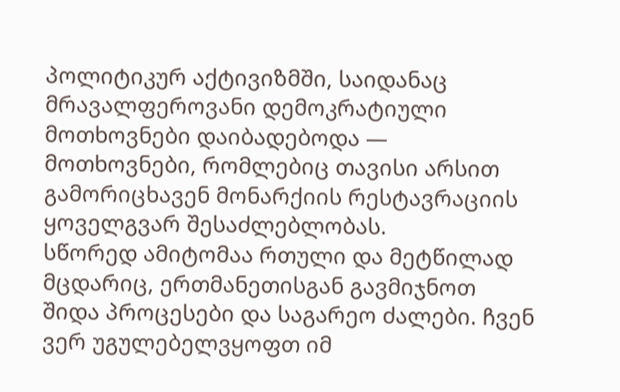პოლიტიკურ აქტივიზმში, საიდანაც მრავალფეროვანი დემოკრატიული მოთხოვნები დაიბადებოდა — მოთხოვნები, რომლებიც თავისი არსით გამორიცხავენ მონარქიის რესტავრაციის ყოველგვარ შესაძლებლობას.
სწორედ ამიტომაა რთული და მეტწილად მცდარიც, ერთმანეთისგან გავმიჯნოთ შიდა პროცესები და საგარეო ძალები. ჩვენ ვერ უგულებელვყოფთ იმ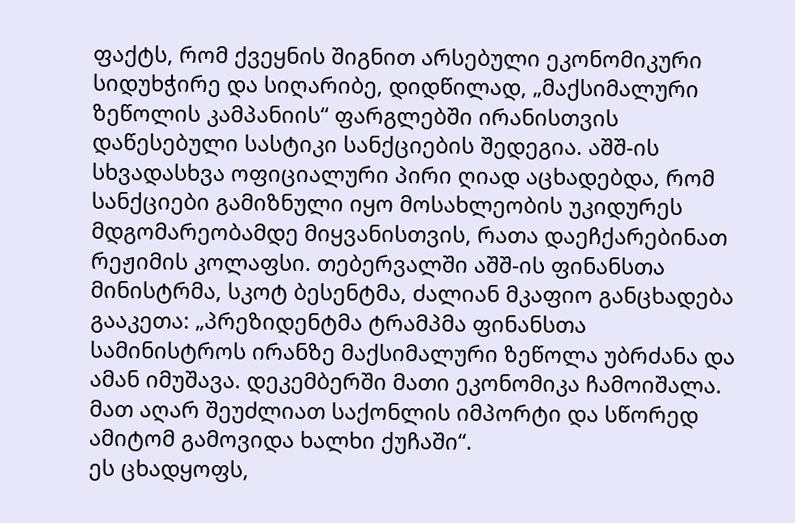ფაქტს, რომ ქვეყნის შიგნით არსებული ეკონომიკური სიდუხჭირე და სიღარიბე, დიდწილად, „მაქსიმალური ზეწოლის კამპანიის“ ფარგლებში ირანისთვის დაწესებული სასტიკი სანქციების შედეგია. აშშ-ის სხვადასხვა ოფიციალური პირი ღიად აცხადებდა, რომ სანქციები გამიზნული იყო მოსახლეობის უკიდურეს მდგომარეობამდე მიყვანისთვის, რათა დაეჩქარებინათ რეჟიმის კოლაფსი. თებერვალში აშშ-ის ფინანსთა მინისტრმა, სკოტ ბესენტმა, ძალიან მკაფიო განცხადება გააკეთა: „პრეზიდენტმა ტრამპმა ფინანსთა სამინისტროს ირანზე მაქსიმალური ზეწოლა უბრძანა და ამან იმუშავა. დეკემბერში მათი ეკონომიკა ჩამოიშალა. მათ აღარ შეუძლიათ საქონლის იმპორტი და სწორედ ამიტომ გამოვიდა ხალხი ქუჩაში“.
ეს ცხადყოფს,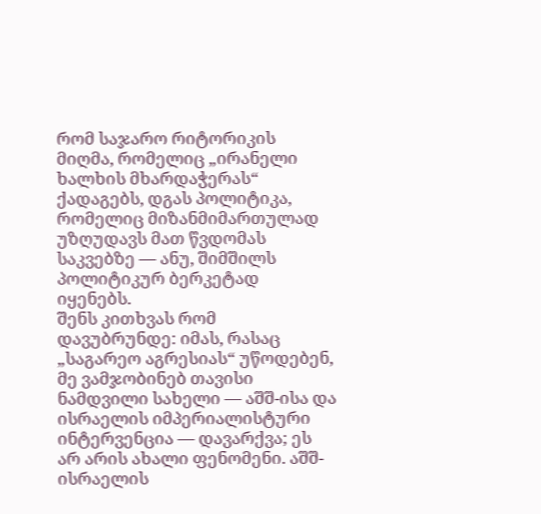რომ საჯარო რიტორიკის მიღმა, რომელიც „ირანელი ხალხის მხარდაჭერას“ ქადაგებს, დგას პოლიტიკა, რომელიც მიზანმიმართულად უზღუდავს მათ წვდომას საკვებზე — ანუ, შიმშილს პოლიტიკურ ბერკეტად იყენებს.
შენს კითხვას რომ დავუბრუნდე: იმას, რასაც „საგარეო აგრესიას“ უწოდებენ, მე ვამჯობინებ თავისი ნამდვილი სახელი — აშშ-ისა და ისრაელის იმპერიალისტური ინტერვენცია — დავარქვა; ეს არ არის ახალი ფენომენი. აშშ-ისრაელის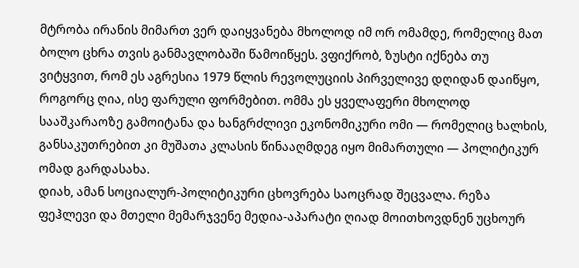მტრობა ირანის მიმართ ვერ დაიყვანება მხოლოდ იმ ორ ომამდე, რომელიც მათ ბოლო ცხრა თვის განმავლობაში წამოიწყეს. ვფიქრობ, ზუსტი იქნება თუ ვიტყვით, რომ ეს აგრესია 1979 წლის რევოლუციის პირველივე დღიდან დაიწყო, როგორც ღია, ისე ფარული ფორმებით. ომმა ეს ყველაფერი მხოლოდ სააშკარაოზე გამოიტანა და ხანგრძლივი ეკონომიკური ომი — რომელიც ხალხის, განსაკუთრებით კი მუშათა კლასის წინააღმდეგ იყო მიმართული — პოლიტიკურ ომად გარდასახა.
დიახ, ამან სოციალურ-პოლიტიკური ცხოვრება საოცრად შეცვალა. რეზა ფეჰლევი და მთელი მემარჯვენე მედია-აპარატი ღიად მოითხოვდნენ უცხოურ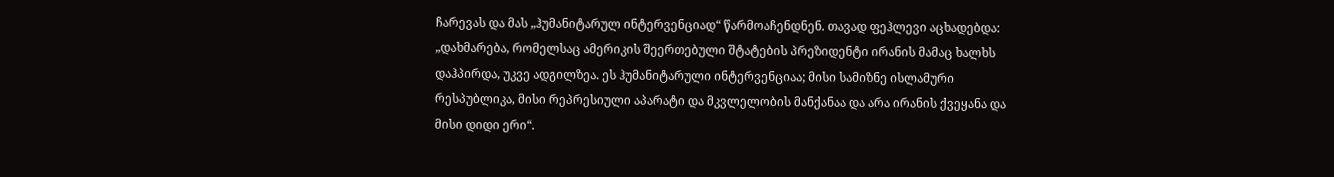ჩარევას და მას „ჰუმანიტარულ ინტერვენციად“ წარმოაჩენდნენ. თავად ფეჰლევი აცხადებდა: „დახმარება, რომელსაც ამერიკის შეერთებული შტატების პრეზიდენტი ირანის მამაც ხალხს დაჰპირდა, უკვე ადგილზეა. ეს ჰუმანიტარული ინტერვენციაა; მისი სამიზნე ისლამური რესპუბლიკა, მისი რეპრესიული აპარატი და მკვლელობის მანქანაა და არა ირანის ქვეყანა და მისი დიდი ერი“.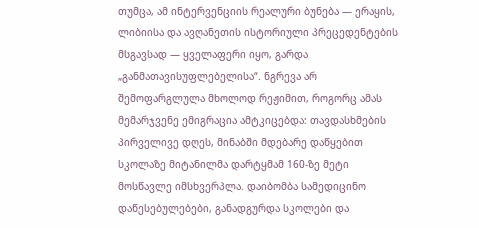თუმცა, ამ ინტერვენციის რეალური ბუნება — ერაყის, ლიბიისა და ავღანეთის ისტორიული პრეცედენტების მსგავსად — ყველაფერი იყო, გარდა „განმათავისუფლებელისა“. ნგრევა არ შემოფარგლულა მხოლოდ რეჟიმით, როგორც ამას მემარჯვენე ემიგრაცია ამტკიცებდა: თავდასხმების პირველივე დღეს, მინაბში მდებარე დაწყებით სკოლაზე მიტანილმა დარტყმამ 160-ზე მეტი მოსწავლე იმსხვერპლა. დაიბომბა სამედიცინო დაწესებულებები, განადგურდა სკოლები და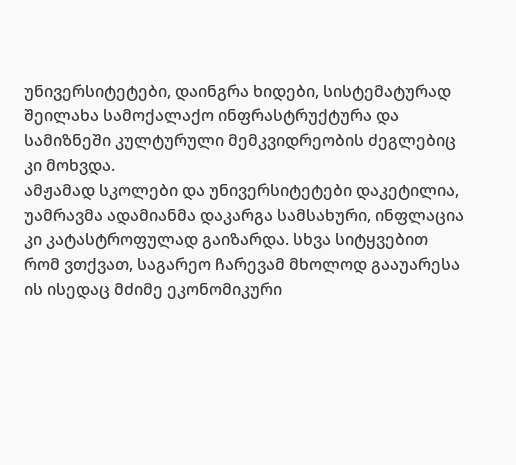უნივერსიტეტები, დაინგრა ხიდები, სისტემატურად შეილახა სამოქალაქო ინფრასტრუქტურა და სამიზნეში კულტურული მემკვიდრეობის ძეგლებიც კი მოხვდა.
ამჟამად სკოლები და უნივერსიტეტები დაკეტილია, უამრავმა ადამიანმა დაკარგა სამსახური, ინფლაცია კი კატასტროფულად გაიზარდა. სხვა სიტყვებით რომ ვთქვათ, საგარეო ჩარევამ მხოლოდ გააუარესა ის ისედაც მძიმე ეკონომიკური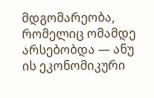მდგომარეობა, რომელიც ომამდე არსებობდა — ანუ ის ეკონომიკური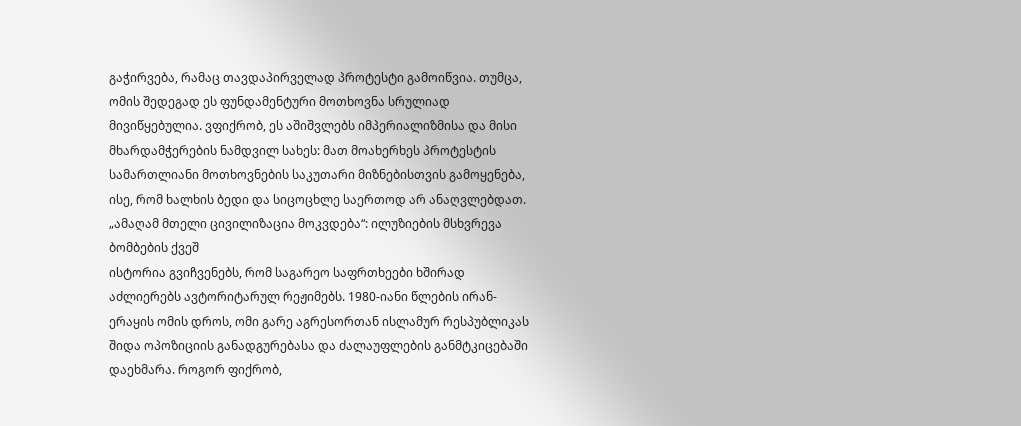გაჭირვება, რამაც თავდაპირველად პროტესტი გამოიწვია. თუმცა, ომის შედეგად ეს ფუნდამენტური მოთხოვნა სრულიად მივიწყებულია. ვფიქრობ, ეს აშიშვლებს იმპერიალიზმისა და მისი მხარდამჭერების ნამდვილ სახეს: მათ მოახერხეს პროტესტის სამართლიანი მოთხოვნების საკუთარი მიზნებისთვის გამოყენება, ისე, რომ ხალხის ბედი და სიცოცხლე საერთოდ არ ანაღვლებდათ.
„ამაღამ მთელი ცივილიზაცია მოკვდება“: ილუზიების მსხვრევა ბომბების ქვეშ
ისტორია გვიჩვენებს, რომ საგარეო საფრთხეები ხშირად აძლიერებს ავტორიტარულ რეჟიმებს. 1980-იანი წლების ირან-ერაყის ომის დროს, ომი გარე აგრესორთან ისლამურ რესპუბლიკას შიდა ოპოზიციის განადგურებასა და ძალაუფლების განმტკიცებაში დაეხმარა. როგორ ფიქრობ,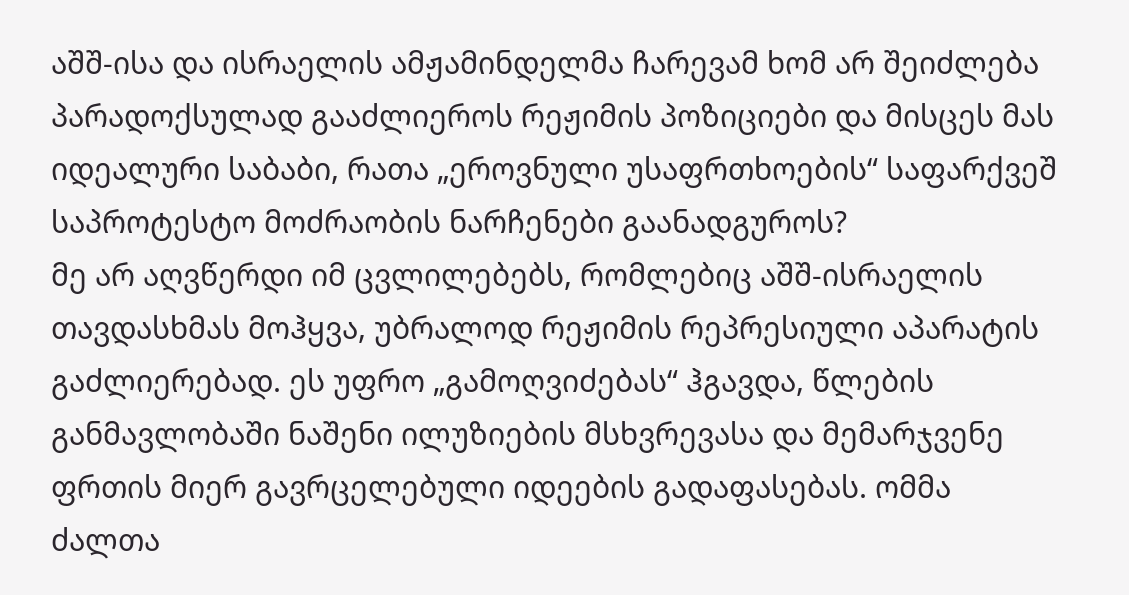აშშ-ისა და ისრაელის ამჟამინდელმა ჩარევამ ხომ არ შეიძლება პარადოქსულად გააძლიეროს რეჟიმის პოზიციები და მისცეს მას იდეალური საბაბი, რათა „ეროვნული უსაფრთხოების“ საფარქვეშ საპროტესტო მოძრაობის ნარჩენები გაანადგუროს?
მე არ აღვწერდი იმ ცვლილებებს, რომლებიც აშშ-ისრაელის თავდასხმას მოჰყვა, უბრალოდ რეჟიმის რეპრესიული აპარატის გაძლიერებად. ეს უფრო „გამოღვიძებას“ ჰგავდა, წლების განმავლობაში ნაშენი ილუზიების მსხვრევასა და მემარჯვენე ფრთის მიერ გავრცელებული იდეების გადაფასებას. ომმა ძალთა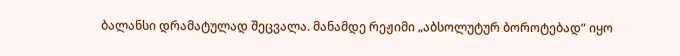ბალანსი დრამატულად შეცვალა. მანამდე რეჟიმი „აბსოლუტურ ბოროტებად“ იყო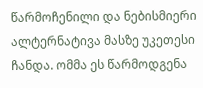წარმოჩენილი და ნებისმიერი ალტერნატივა მასზე უკეთესი ჩანდა. ომმა ეს წარმოდგენა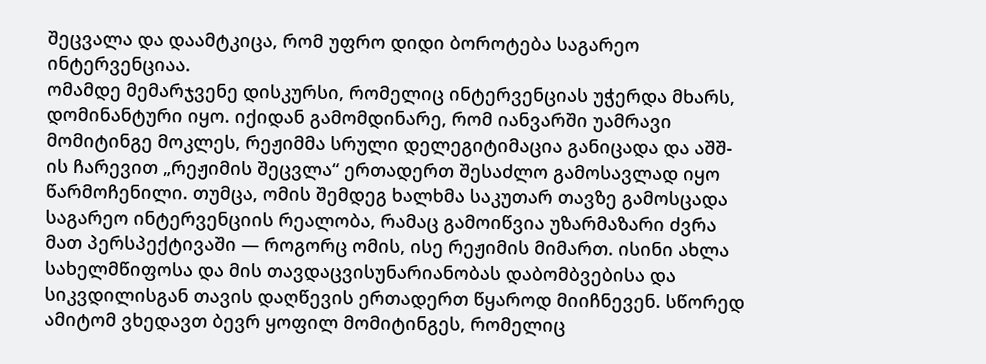შეცვალა და დაამტკიცა, რომ უფრო დიდი ბოროტება საგარეო ინტერვენციაა.
ომამდე მემარჯვენე დისკურსი, რომელიც ინტერვენციას უჭერდა მხარს, დომინანტური იყო. იქიდან გამომდინარე, რომ იანვარში უამრავი მომიტინგე მოკლეს, რეჟიმმა სრული დელეგიტიმაცია განიცადა და აშშ-ის ჩარევით „რეჟიმის შეცვლა“ ერთადერთ შესაძლო გამოსავლად იყო წარმოჩენილი. თუმცა, ომის შემდეგ ხალხმა საკუთარ თავზე გამოსცადა საგარეო ინტერვენციის რეალობა, რამაც გამოიწვია უზარმაზარი ძვრა მათ პერსპექტივაში — როგორც ომის, ისე რეჟიმის მიმართ. ისინი ახლა სახელმწიფოსა და მის თავდაცვისუნარიანობას დაბომბვებისა და სიკვდილისგან თავის დაღწევის ერთადერთ წყაროდ მიიჩნევენ. სწორედ ამიტომ ვხედავთ ბევრ ყოფილ მომიტინგეს, რომელიც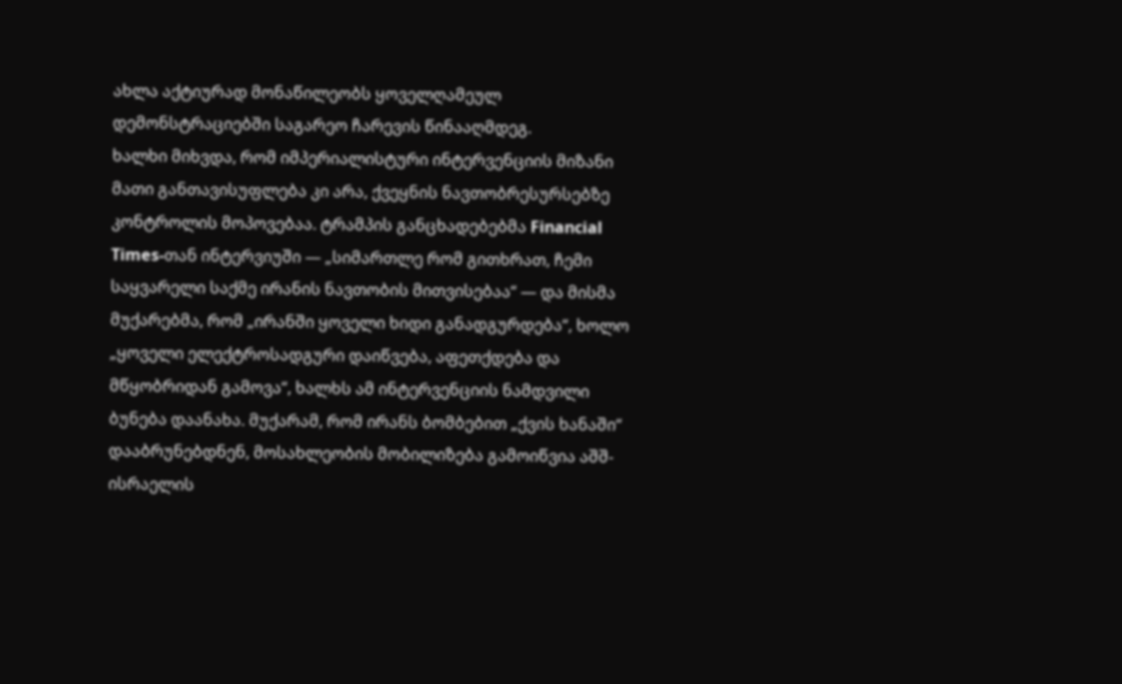ახლა აქტიურად მონაწილეობს ყოველღამეულ დემონსტრაციებში საგარეო ჩარევის წინააღმდეგ.
ხალხი მიხვდა, რომ იმპერიალისტური ინტერვენციის მიზანი მათი განთავისუფლება კი არა, ქვეყნის ნავთობრესურსებზე კონტროლის მოპოვებაა. ტრამპის განცხადებებმა Financial Times-თან ინტერვიუში — „სიმართლე რომ გითხრათ, ჩემი საყვარელი საქმე ირანის ნავთობის მითვისებაა“ — და მისმა მუქარებმა, რომ „ირანში ყოველი ხიდი განადგურდება“, ხოლო „ყოველი ელექტროსადგური დაიწვება, აფეთქდება და მწყობრიდან გამოვა“, ხალხს ამ ინტერვენციის ნამდვილი ბუნება დაანახა. მუქარამ, რომ ირანს ბომბებით „ქვის ხანაში“ დააბრუნებდნენ, მოსახლეობის მობილიზება გამოიწვია აშშ-ისრაელის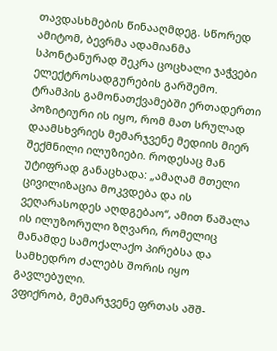თავდასხმების წინააღმდეგ. სწორედ ამიტომ, ბევრმა ადამიანმა სპონტანურად შეკრა ცოცხალი ჯაჭვები ელექტროსადგურების გარშემო.
ტრამპის გამონათქვამებში ერთადერთი პოზიტიური ის იყო, რომ მათ სრულად დაამსხვრიეს მემარჯვენე მედიის მიერ შექმნილი ილუზიები. როდესაც მან უტიფრად განაცხადა: „ამაღამ მთელი ცივილიზაცია მოკვდება და ის ვეღარასოდეს აღდგებაო“, ამით წაშალა ის ილუზორული ზღვარი, რომელიც მანამდე სამოქალაქო პირებსა და სამხედრო ძალებს შორის იყო გავლებული.
ვფიქრობ, მემარჯვენე ფრთას აშშ-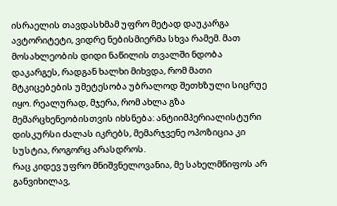ისრაელის თავდასხმამ უფრო მეტად დაუკარგა ავტორიტეტი, ვიდრე ნებისმიერმა სხვა რამემ. მათ მოსახლეობის დიდი ნაწილის თვალში ნდობა დაკარგეს, რადგან ხალხი მიხვდა, რომ მათი მტკიცებების უმეტესობა უბრალოდ შეთხზული სიცრუე იყო. რეალურად, მჯერა, რომ ახლა გზა მემარცხენეობისთვის იხსნება: ანტიიმპერიალისტური დისკურსი ძალას იკრებს, მემარჯვენე ოპოზიცია კი სუსტია, როგორც არასდროს.
რაც კიდევ უფრო მნიშვნელოვანია, მე სახელმწიფოს არ განვიხილავ,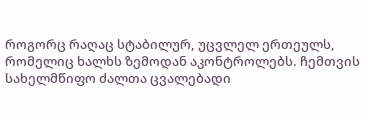როგორც რაღაც სტაბილურ, უცვლელ ერთეულს, რომელიც ხალხს ზემოდან აკონტროლებს. ჩემთვის სახელმწიფო ძალთა ცვალებადი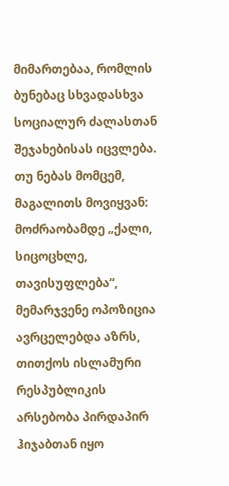მიმართებაა, რომლის ბუნებაც სხვადასხვა სოციალურ ძალასთან შეჯახებისას იცვლება. თუ ნებას მომცემ, მაგალითს მოვიყვან: მოძრაობამდე „ქალი, სიცოცხლე, თავისუფლება“, მემარჯვენე ოპოზიცია ავრცელებდა აზრს, თითქოს ისლამური რესპუბლიკის არსებობა პირდაპირ ჰიჯაბთან იყო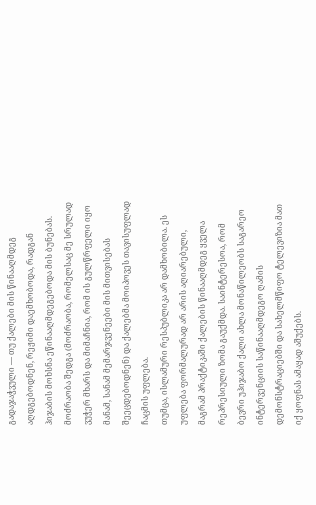გადაჯაჭვული — თუ ქალები მის წინააღმდეგ აღდგებოდნენ, რეჟიმი დაემხობოდა, რადგან ჰიჯაბის მოხსნა ეწინააღმდეგებოდა მის ბუნებას. მოძრაობა შედგა (მოძრაობა, რომელსაც მე სრულად ვუჭერ მხარს და მიმაჩნია, რომ ის გულწრფელი იყო მანამ, სანამ მემარჯვენეები მის მითვისებას შეეცდებოდნენ) და ქალებმა მოიპოვეს თავისუფლად ჩაცმის უფლება.
თუმცა, ისლამური რესპუბლიკა არ დამხობილა. ეს უფლება ფორმალურად არ არის აღიარებული, მაგრამ პრაქტიკაში ქალების წინააღმდეგ ყველა რეპრესიული ზომა გაუქმდა. საინტერესოა, რომ ბევრი უჰიჯაბო ქალი ახლა მონაწილეობს საგარეო ინტერვენციის საწინააღმდეგო ღამის დემონსტრაციებში და სახელმწიფო ტელევიზია მათ იქ ყოფნას ამაყად აშუქებს.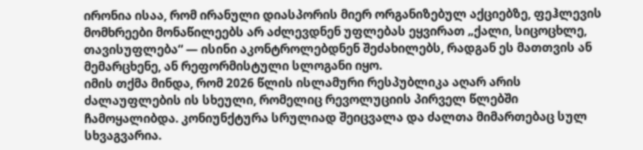ირონია ისაა, რომ ირანული დიასპორის მიერ ორგანიზებულ აქციებზე, ფეჰლევის მომხრეები მონაწილეებს არ აძლევდნენ უფლებას ეყვირათ „ქალი, სიცოცხლე, თავისუფლება“ — ისინი აკონტროლებდნენ შეძახილებს, რადგან ეს მათთვის ან მემარცხენე, ან რეფორმისტული სლოგანი იყო.
იმის თქმა მინდა, რომ 2026 წლის ისლამური რესპუბლიკა აღარ არის ძალაუფლების ის სხეული, რომელიც რევოლუციის პირველ წლებში ჩამოყალიბდა. კონიუნქტურა სრულიად შეიცვალა და ძალთა მიმართებაც სულ სხვაგვარია.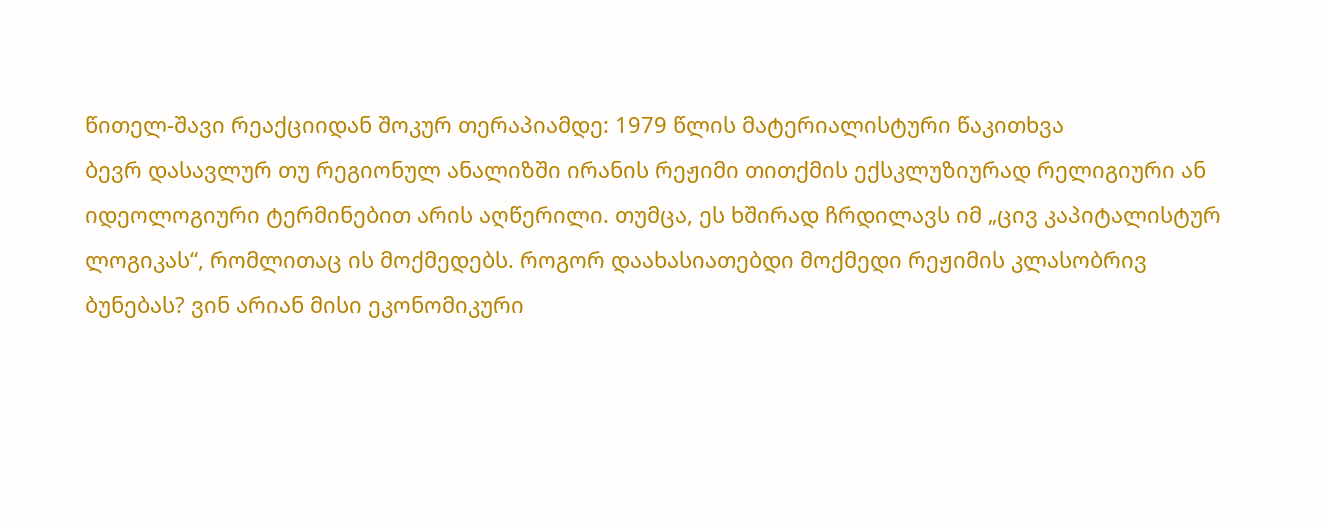წითელ-შავი რეაქციიდან შოკურ თერაპიამდე: 1979 წლის მატერიალისტური წაკითხვა
ბევრ დასავლურ თუ რეგიონულ ანალიზში ირანის რეჟიმი თითქმის ექსკლუზიურად რელიგიური ან იდეოლოგიური ტერმინებით არის აღწერილი. თუმცა, ეს ხშირად ჩრდილავს იმ „ცივ კაპიტალისტურ ლოგიკას“, რომლითაც ის მოქმედებს. როგორ დაახასიათებდი მოქმედი რეჟიმის კლასობრივ ბუნებას? ვინ არიან მისი ეკონომიკური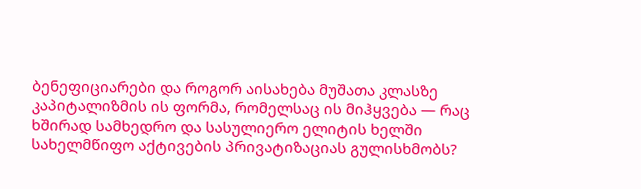ბენეფიციარები და როგორ აისახება მუშათა კლასზე კაპიტალიზმის ის ფორმა, რომელსაც ის მიჰყვება — რაც ხშირად სამხედრო და სასულიერო ელიტის ხელში სახელმწიფო აქტივების პრივატიზაციას გულისხმობს?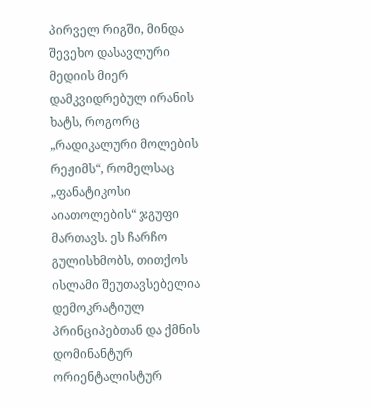პირველ რიგში, მინდა შევეხო დასავლური მედიის მიერ დამკვიდრებულ ირანის ხატს, როგორც „რადიკალური მოლების რეჟიმს“, რომელსაც „ფანატიკოსი აიათოლების“ ჯგუფი მართავს. ეს ჩარჩო გულისხმობს, თითქოს ისლამი შეუთავსებელია დემოკრატიულ პრინციპებთან და ქმნის დომინანტურ ორიენტალისტურ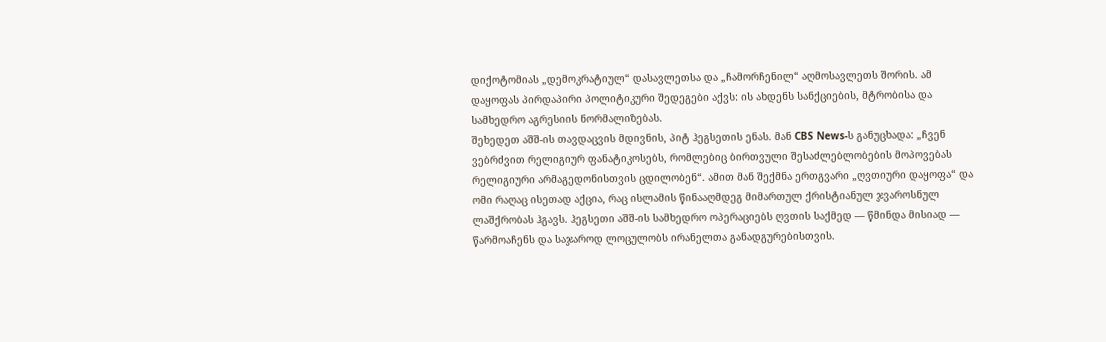დიქოტომიას „დემოკრატიულ“ დასავლეთსა და „ჩამორჩენილ“ აღმოსავლეთს შორის. ამ დაყოფას პირდაპირი პოლიტიკური შედეგები აქვს: ის ახდენს სანქციების, მტრობისა და სამხედრო აგრესიის ნორმალიზებას.
შეხედეთ აშშ-ის თავდაცვის მდივნის, პიტ ჰეგსეთის ენას. მან CBS News-ს განუცხადა: „ჩვენ ვებრძვით რელიგიურ ფანატიკოსებს, რომლებიც ბირთვული შესაძლებლობების მოპოვებას რელიგიური არმაგედონისთვის ცდილობენ“. ამით მან შექმნა ერთგვარი „ღვთიური დაყოფა“ და ომი რაღაც ისეთად აქცია, რაც ისლამის წინააღმდეგ მიმართულ ქრისტიანულ ჯვაროსნულ ლაშქრობას ჰგავს. ჰეგსეთი აშშ-ის სამხედრო ოპერაციებს ღვთის საქმედ — წმინდა მისიად — წარმოაჩენს და საჯაროდ ლოცულობს ირანელთა განადგურებისთვის.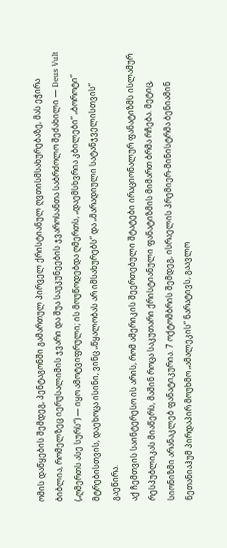ომის დაწყების შემდეგ, პენტაგონში გამართულ პირველ ქრისტიანულ ღვთისმსახურებაზე, მას ეჭირა ბიბლია, რომელზეც იერუსალიმის ჯვარი და შუა საუკუნეების ჯვაროსანთა საბრძოლო შეძახილი — Deus Vult („ღმერთს ასე სურს“) — იყო ამოტვიფრული; ის მოუწოდებდა ღმერთს, „დაემსხვრია კბილები“ „ბოროტი“ მტრებისთვის, დაეხოცა ისინი, ვინც „წყალობას არ იმსახურებს“ და „მარადიული სატანჯველისთვის“ გაეწირა.
აქ ჩემთვის საინტერესო ის არის, რომ ამერიკის შეერთებული შტატები ირაციონალურ ფანატიზმს ისლამურ რესპუბლიკას მიაწერს, მაშინ როცა საკუთარი ქრისტიანული ფანატიზმის მიმართ ბრმა რჩება. მეტიც, სიონიზმი არანაკლებ ფანატიკურია. 7 ოქტომბრის შემდეგ, ისრაელის პრემიერ-მინისტრმა ბენიამინ ნეთანიაჰუმ პირდაპირ მოუხმო „ამალეკის“ ნარატივს, გაავლო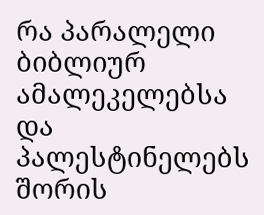რა პარალელი ბიბლიურ ამალეკელებსა და პალესტინელებს შორის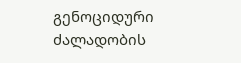გენოციდური ძალადობის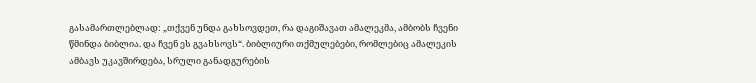გასამართლებლად: „თქვენ უნდა გახსოვდეთ, რა დაგიშავათ ამალეკმა, ამბობს ჩვენი წმინდა ბიბლია. და ჩვენ ეს გვახსოვს“. ბიბლიური თქმულებები, რომლებიც ამალეკის ამბავს უკავშირდება, სრული განადგურების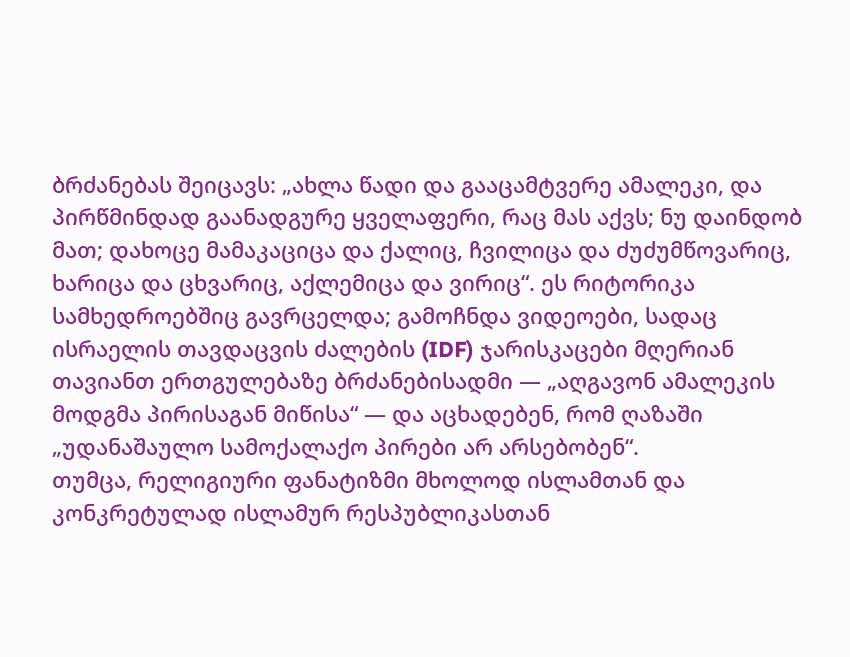ბრძანებას შეიცავს: „ახლა წადი და გააცამტვერე ამალეკი, და პირწმინდად გაანადგურე ყველაფერი, რაც მას აქვს; ნუ დაინდობ მათ; დახოცე მამაკაციცა და ქალიც, ჩვილიცა და ძუძუმწოვარიც, ხარიცა და ცხვარიც, აქლემიცა და ვირიც“. ეს რიტორიკა სამხედროებშიც გავრცელდა; გამოჩნდა ვიდეოები, სადაც ისრაელის თავდაცვის ძალების (IDF) ჯარისკაცები მღერიან თავიანთ ერთგულებაზე ბრძანებისადმი — „აღგავონ ამალეკის მოდგმა პირისაგან მიწისა“ — და აცხადებენ, რომ ღაზაში „უდანაშაულო სამოქალაქო პირები არ არსებობენ“.
თუმცა, რელიგიური ფანატიზმი მხოლოდ ისლამთან და კონკრეტულად ისლამურ რესპუბლიკასთან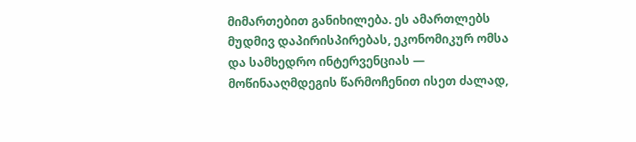მიმართებით განიხილება. ეს ამართლებს მუდმივ დაპირისპირებას, ეკონომიკურ ომსა და სამხედრო ინტერვენციას — მოწინააღმდეგის წარმოჩენით ისეთ ძალად,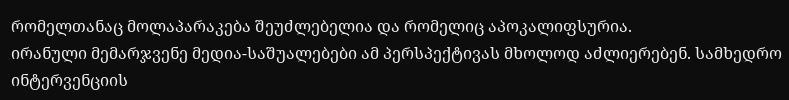რომელთანაც მოლაპარაკება შეუძლებელია და რომელიც აპოკალიფსურია.
ირანული მემარჯვენე მედია-საშუალებები ამ პერსპექტივას მხოლოდ აძლიერებენ. სამხედრო ინტერვენციის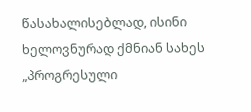წასახალისებლად, ისინი ხელოვნურად ქმნიან სახეს „პროგრესული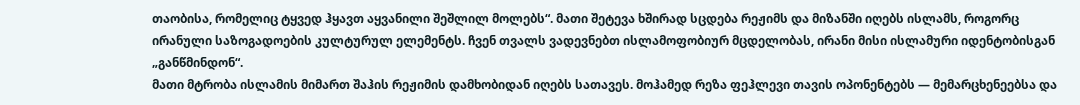თაობისა, რომელიც ტყვედ ჰყავთ აყვანილი შეშლილ მოლებს“. მათი შეტევა ხშირად სცდება რეჟიმს და მიზანში იღებს ისლამს, როგორც ირანული საზოგადოების კულტურულ ელემენტს. ჩვენ თვალს ვადევნებთ ისლამოფობიურ მცდელობას, ირანი მისი ისლამური იდენტობისგან „განწმინდონ“.
მათი მტრობა ისლამის მიმართ შაჰის რეჟიმის დამხობიდან იღებს სათავეს. მოჰამედ რეზა ფეჰლევი თავის ოპონენტებს — მემარცხენეებსა და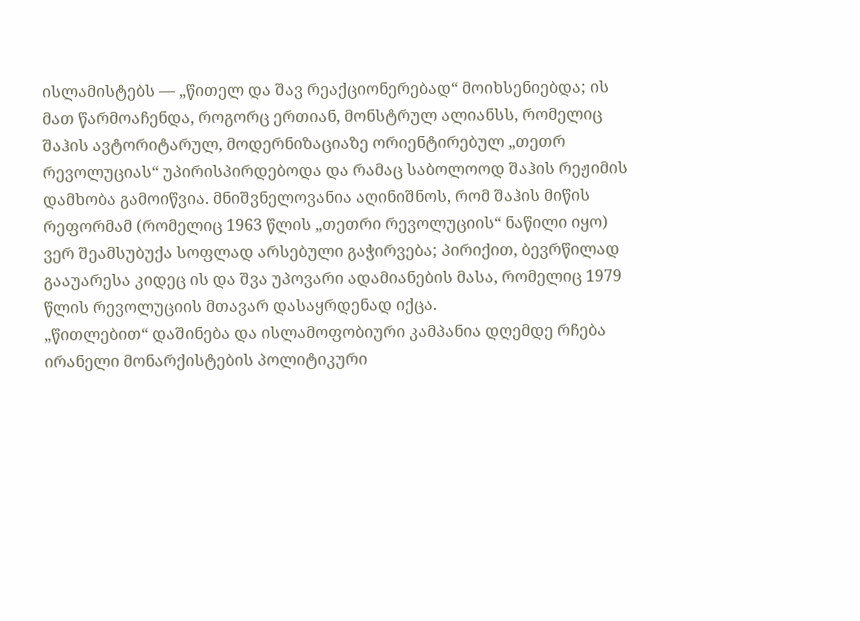ისლამისტებს — „წითელ და შავ რეაქციონერებად“ მოიხსენიებდა; ის მათ წარმოაჩენდა, როგორც ერთიან, მონსტრულ ალიანსს, რომელიც შაჰის ავტორიტარულ, მოდერნიზაციაზე ორიენტირებულ „თეთრ რევოლუციას“ უპირისპირდებოდა და რამაც საბოლოოდ შაჰის რეჟიმის დამხობა გამოიწვია. მნიშვნელოვანია აღინიშნოს, რომ შაჰის მიწის რეფორმამ (რომელიც 1963 წლის „თეთრი რევოლუციის“ ნაწილი იყო) ვერ შეამსუბუქა სოფლად არსებული გაჭირვება; პირიქით, ბევრწილად გააუარესა კიდეც ის და შვა უპოვარი ადამიანების მასა, რომელიც 1979 წლის რევოლუციის მთავარ დასაყრდენად იქცა.
„წითლებით“ დაშინება და ისლამოფობიური კამპანია დღემდე რჩება ირანელი მონარქისტების პოლიტიკური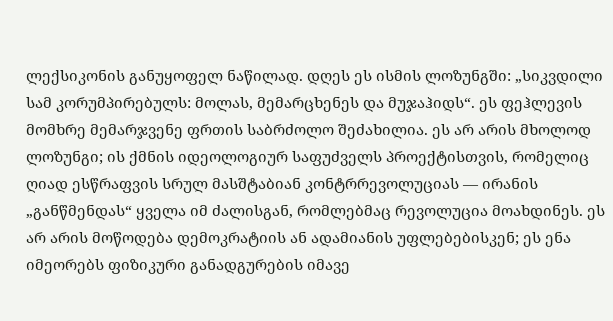ლექსიკონის განუყოფელ ნაწილად. დღეს ეს ისმის ლოზუნგში: „სიკვდილი სამ კორუმპირებულს: მოლას, მემარცხენეს და მუჯაჰიდს“. ეს ფეჰლევის მომხრე მემარჯვენე ფრთის საბრძოლო შეძახილია. ეს არ არის მხოლოდ ლოზუნგი; ის ქმნის იდეოლოგიურ საფუძველს პროექტისთვის, რომელიც ღიად ესწრაფვის სრულ მასშტაბიან კონტრრევოლუციას — ირანის „განწმენდას“ ყველა იმ ძალისგან, რომლებმაც რევოლუცია მოახდინეს. ეს არ არის მოწოდება დემოკრატიის ან ადამიანის უფლებებისკენ; ეს ენა იმეორებს ფიზიკური განადგურების იმავე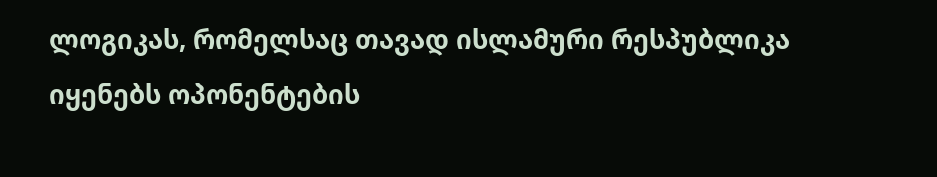ლოგიკას, რომელსაც თავად ისლამური რესპუბლიკა იყენებს ოპონენტების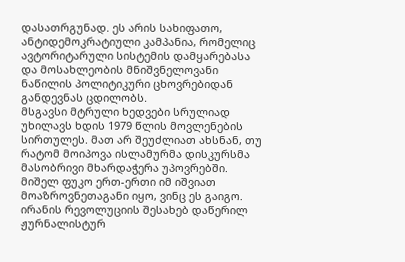დასათრგუნად. ეს არის სახიფათო, ანტიდემოკრატიული კამპანია, რომელიც ავტორიტარული სისტემის დამყარებასა და მოსახლეობის მნიშვნელოვანი ნაწილის პოლიტიკური ცხოვრებიდან განდევნას ცდილობს.
მსგავსი მტრული ხედვები სრულიად უხილავს ხდის 1979 წლის მოვლენების სირთულეს. მათ არ შეუძლიათ ახსნან, თუ რატომ მოიპოვა ისლამურმა დისკურსმა მასობრივი მხარდაჭერა უპოვრებში. მიშელ ფუკო ერთ-ერთი იმ იშვიათ მოაზროვნეთაგანი იყო, ვინც ეს გაიგო. ირანის რევოლუციის შესახებ დაწერილ ჟურნალისტურ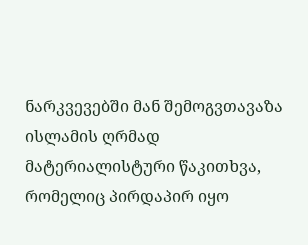ნარკვევებში მან შემოგვთავაზა ისლამის ღრმად მატერიალისტური წაკითხვა, რომელიც პირდაპირ იყო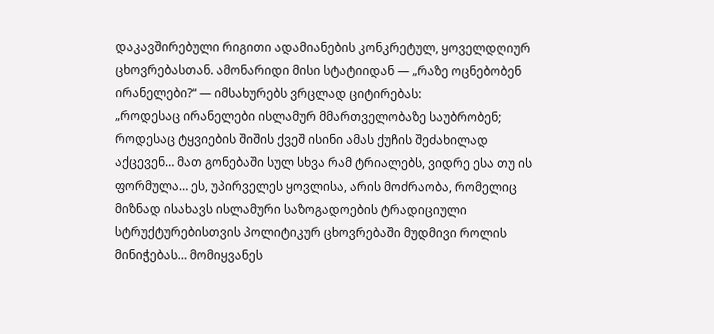დაკავშირებული რიგითი ადამიანების კონკრეტულ, ყოველდღიურ ცხოვრებასთან. ამონარიდი მისი სტატიიდან — „რაზე ოცნებობენ ირანელები?“ — იმსახურებს ვრცლად ციტირებას:
„როდესაც ირანელები ისლამურ მმართველობაზე საუბრობენ; როდესაც ტყვიების შიშის ქვეშ ისინი ამას ქუჩის შეძახილად აქცევენ… მათ გონებაში სულ სხვა რამ ტრიალებს, ვიდრე ესა თუ ის ფორმულა… ეს, უპირველეს ყოვლისა, არის მოძრაობა, რომელიც მიზნად ისახავს ისლამური საზოგადოების ტრადიციული სტრუქტურებისთვის პოლიტიკურ ცხოვრებაში მუდმივი როლის მინიჭებას… მომიყვანეს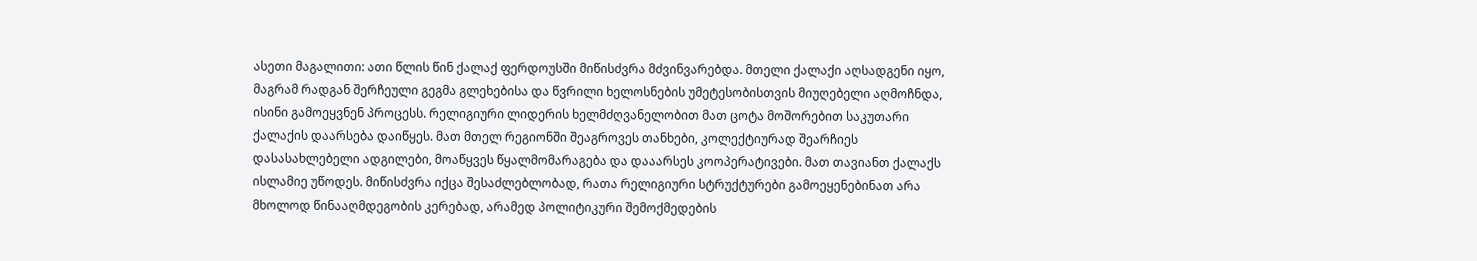ასეთი მაგალითი: ათი წლის წინ ქალაქ ფერდოუსში მიწისძვრა მძვინვარებდა. მთელი ქალაქი აღსადგენი იყო, მაგრამ რადგან შერჩეული გეგმა გლეხებისა და წვრილი ხელოსნების უმეტესობისთვის მიუღებელი აღმოჩნდა, ისინი გამოეყვნენ პროცესს. რელიგიური ლიდერის ხელმძღვანელობით მათ ცოტა მოშორებით საკუთარი ქალაქის დაარსება დაიწყეს. მათ მთელ რეგიონში შეაგროვეს თანხები, კოლექტიურად შეარჩიეს დასასახლებელი ადგილები, მოაწყვეს წყალმომარაგება და დააარსეს კოოპერატივები. მათ თავიანთ ქალაქს ისლამიე უწოდეს. მიწისძვრა იქცა შესაძლებლობად, რათა რელიგიური სტრუქტურები გამოეყენებინათ არა მხოლოდ წინააღმდეგობის კერებად, არამედ პოლიტიკური შემოქმედების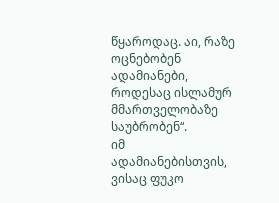წყაროდაც. აი, რაზე ოცნებობენ ადამიანები, როდესაც ისლამურ მმართველობაზე საუბრობენ“.
იმ ადამიანებისთვის, ვისაც ფუკო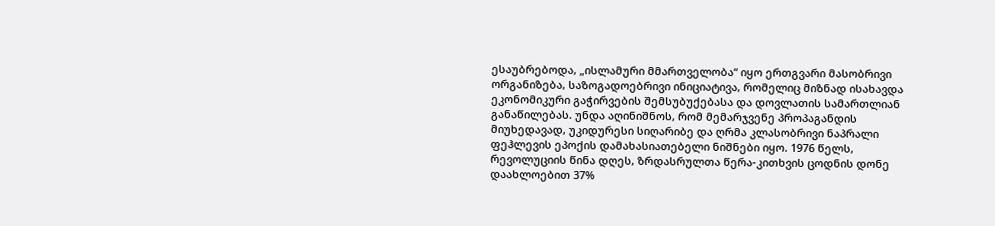ესაუბრებოდა, „ისლამური მმართველობა“ იყო ერთგვარი მასობრივი ორგანიზება, საზოგადოებრივი ინიციატივა, რომელიც მიზნად ისახავდა ეკონომიკური გაჭირვების შემსუბუქებასა და დოვლათის სამართლიან განაწილებას. უნდა აღინიშნოს, რომ მემარჯვენე პროპაგანდის მიუხედავად, უკიდურესი სიღარიბე და ღრმა კლასობრივი ნაპრალი ფეჰლევის ეპოქის დამახასიათებელი ნიშნები იყო. 1976 წელს, რევოლუციის წინა დღეს, ზრდასრულთა წერა-კითხვის ცოდნის დონე დაახლოებით 37%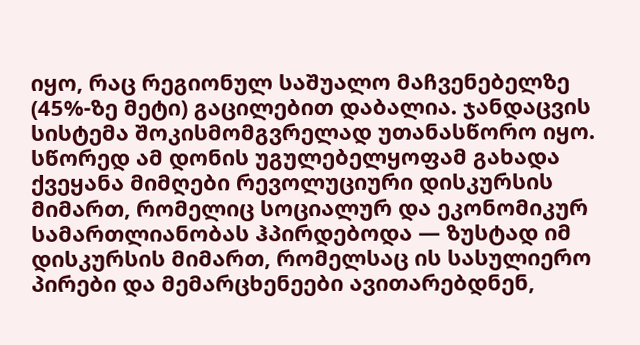იყო, რაც რეგიონულ საშუალო მაჩვენებელზე (45%-ზე მეტი) გაცილებით დაბალია. ჯანდაცვის სისტემა შოკისმომგვრელად უთანასწორო იყო. სწორედ ამ დონის უგულებელყოფამ გახადა ქვეყანა მიმღები რევოლუციური დისკურსის მიმართ, რომელიც სოციალურ და ეკონომიკურ სამართლიანობას ჰპირდებოდა — ზუსტად იმ დისკურსის მიმართ, რომელსაც ის სასულიერო პირები და მემარცხენეები ავითარებდნენ,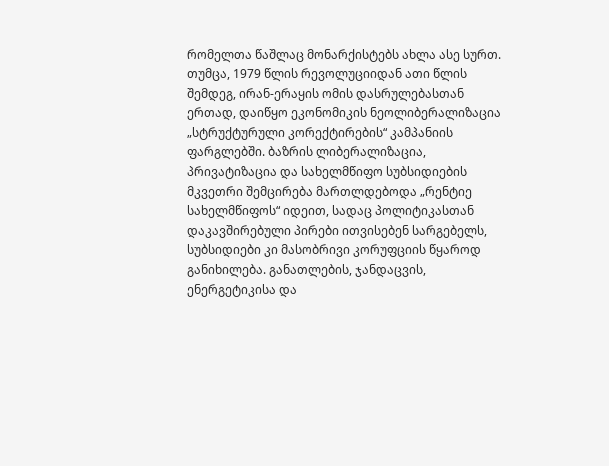რომელთა წაშლაც მონარქისტებს ახლა ასე სურთ.
თუმცა, 1979 წლის რევოლუციიდან ათი წლის შემდეგ, ირან-ერაყის ომის დასრულებასთან ერთად, დაიწყო ეკონომიკის ნეოლიბერალიზაცია „სტრუქტურული კორექტირების“ კამპანიის ფარგლებში. ბაზრის ლიბერალიზაცია, პრივატიზაცია და სახელმწიფო სუბსიდიების მკვეთრი შემცირება მართლდებოდა „რენტიე სახელმწიფოს“ იდეით, სადაც პოლიტიკასთან დაკავშირებული პირები ითვისებენ სარგებელს, სუბსიდიები კი მასობრივი კორუფციის წყაროდ განიხილება. განათლების, ჯანდაცვის, ენერგეტიკისა და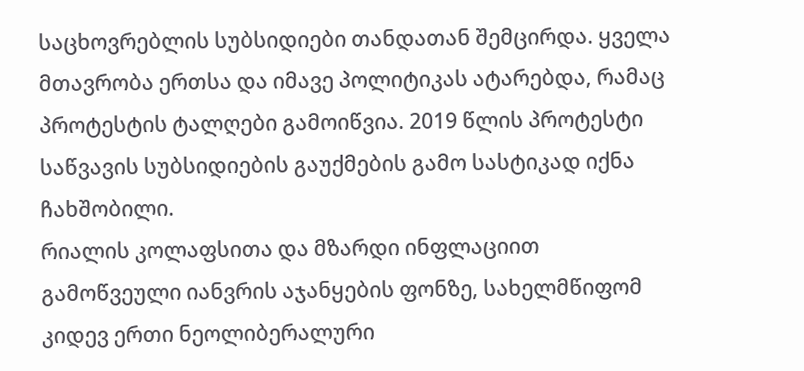საცხოვრებლის სუბსიდიები თანდათან შემცირდა. ყველა მთავრობა ერთსა და იმავე პოლიტიკას ატარებდა, რამაც პროტესტის ტალღები გამოიწვია. 2019 წლის პროტესტი საწვავის სუბსიდიების გაუქმების გამო სასტიკად იქნა ჩახშობილი.
რიალის კოლაფსითა და მზარდი ინფლაციით გამოწვეული იანვრის აჯანყების ფონზე, სახელმწიფომ კიდევ ერთი ნეოლიბერალური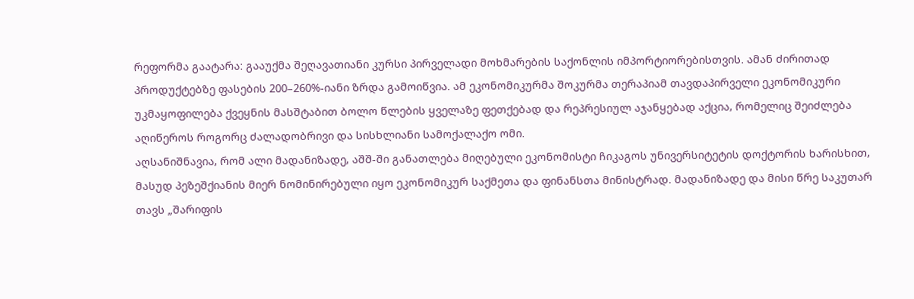რეფორმა გაატარა: გააუქმა შეღავათიანი კურსი პირველადი მოხმარების საქონლის იმპორტიორებისთვის. ამან ძირითად პროდუქტებზე ფასების 200–260%-იანი ზრდა გამოიწვია. ამ ეკონომიკურმა შოკურმა თერაპიამ თავდაპირველი ეკონომიკური უკმაყოფილება ქვეყნის მასშტაბით ბოლო წლების ყველაზე ფეთქებად და რეპრესიულ აჯანყებად აქცია, რომელიც შეიძლება აღიწეროს როგორც ძალადობრივი და სისხლიანი სამოქალაქო ომი.
აღსანიშნავია, რომ ალი მადანიზადე, აშშ-ში განათლება მიღებული ეკონომისტი ჩიკაგოს უნივერსიტეტის დოქტორის ხარისხით, მასუდ პეზეშქიანის მიერ ნომინირებული იყო ეკონომიკურ საქმეთა და ფინანსთა მინისტრად. მადანიზადე და მისი წრე საკუთარ თავს „შარიფის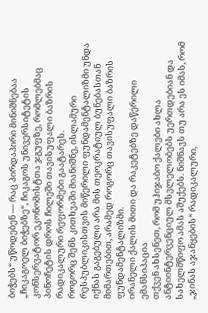ბიჭებს“ უწოდებენ — რაც პირდაპირი მინიშნებაა „ჩიკაგოელ ბიჭებზე“, ჩიკაგოს უნივერსიტეტის კონსერვატორ ეკონომისტთა ჯგუფზე, რომლებმაც პინოჩეტის დროს ჩილეში თავისუფალი ბაზრის რადიკალური რეფორმები გაატარეს.
როგორც შენს კითხვაში მიანიშნე, ისლამური რესპუბლიკისთვის მიწერილი ფუნდამენტალიზმი უნდა იქნას გაგებული არა მის თეოკრატიულ ბუნებასთან მიმართებით, არამედ როგორც თავისუფალი ბაზრის ფუნდამენტალიზმი.
ირანელი ქალის მითი და რაკეტებზე დაწერილი ემანსიპაცია
თქვენ ახსენეთ, რომ უჰიჯაბო ქალები ახლა ანტიინტერვენციულ მსვლელობებს უერთდებიან და სახელმწიფო ამას აშუქებს. ნიშნავს თუ არა ეს იმას, რომ „ჯინას აჯანყების“ რადიკალური,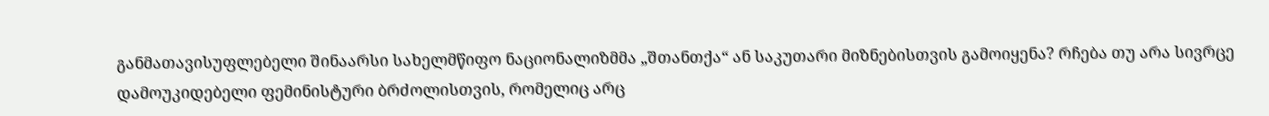განმათავისუფლებელი შინაარსი სახელმწიფო ნაციონალიზმმა „შთანთქა“ ან საკუთარი მიზნებისთვის გამოიყენა? რჩება თუ არა სივრცე დამოუკიდებელი ფემინისტური ბრძოლისთვის, რომელიც არც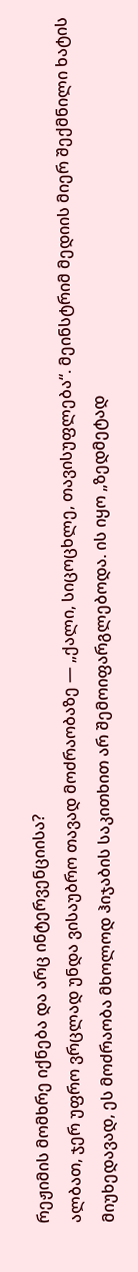რეჟიმის მომხრე იქნება და არც ინტერვენციისა?
ალბათ, ჯერ უფრო ვრცლად უნდა ვისაუბრო თავად მოძრაობაზე — „ქალი, სიცოცხლე, თავისუფლება“. მეინსტრიმ მედიის მიერ შექმნილი ხატის მიუხედავად, ეს მოძრაობა მხოლოდ ჰიჯაბის საკითხით არ შემოიფარგლებოდა. ის იყო „ზედმეტად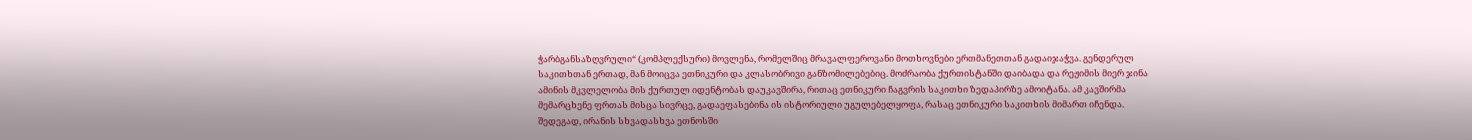ჭარბგანსაზღვრული“ (კომპლექსური) მოვლენა, რომელშიც მრავალფეროვანი მოთხოვნები ერთმანეთთან გადაიჯაჭვა. გენდერულ საკითხთან ერთად, მან მოიცვა ეთნიკური და კლასობრივი განზომილებებიც. მოძრაობა ქურთისტანში დაიბადა და რეჟიმის მიერ ჯინა ამინის მკვლელობა მის ქურთულ იდენტობას დაუკავშირა, რითაც ეთნიკური ჩაგვრის საკითხი ზედაპირზე ამოიტანა. ამ კავშირმა მემარცხენე ფრთას მისცა სივრცე, გადაეფასებინა ის ისტორიული უგულებელყოფა, რასაც ეთნიკური საკითხის მიმართ იჩენდა. შედეგად, ირანის სხვადასხვა ეთნოსში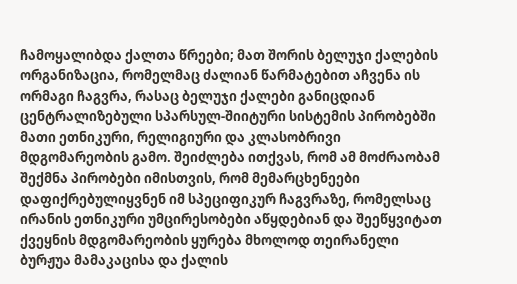ჩამოყალიბდა ქალთა წრეები; მათ შორის ბელუჯი ქალების ორგანიზაცია, რომელმაც ძალიან წარმატებით აჩვენა ის ორმაგი ჩაგვრა, რასაც ბელუჯი ქალები განიცდიან ცენტრალიზებული სპარსულ-შიიტური სისტემის პირობებში მათი ეთნიკური, რელიგიური და კლასობრივი მდგომარეობის გამო. შეიძლება ითქვას, რომ ამ მოძრაობამ შექმნა პირობები იმისთვის, რომ მემარცხენეები დაფიქრებულიყვნენ იმ სპეციფიკურ ჩაგვრაზე, რომელსაც ირანის ეთნიკური უმცირესობები აწყდებიან და შეეწყვიტათ ქვეყნის მდგომარეობის ყურება მხოლოდ თეირანელი ბურჟუა მამაკაცისა და ქალის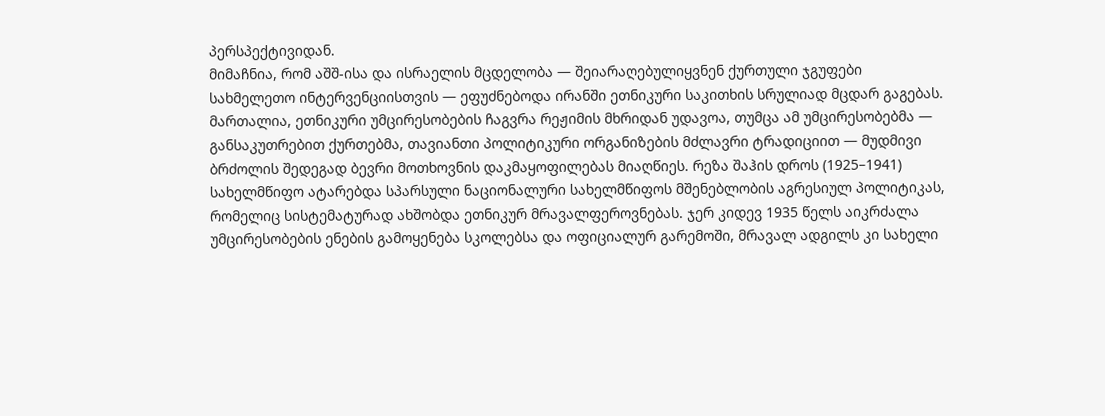პერსპექტივიდან.
მიმაჩნია, რომ აშშ-ისა და ისრაელის მცდელობა — შეიარაღებულიყვნენ ქურთული ჯგუფები სახმელეთო ინტერვენციისთვის — ეფუძნებოდა ირანში ეთნიკური საკითხის სრულიად მცდარ გაგებას. მართალია, ეთნიკური უმცირესობების ჩაგვრა რეჟიმის მხრიდან უდავოა, თუმცა ამ უმცირესობებმა — განსაკუთრებით ქურთებმა, თავიანთი პოლიტიკური ორგანიზების მძლავრი ტრადიციით — მუდმივი ბრძოლის შედეგად ბევრი მოთხოვნის დაკმაყოფილებას მიაღწიეს. რეზა შაჰის დროს (1925–1941) სახელმწიფო ატარებდა სპარსული ნაციონალური სახელმწიფოს მშენებლობის აგრესიულ პოლიტიკას, რომელიც სისტემატურად ახშობდა ეთნიკურ მრავალფეროვნებას. ჯერ კიდევ 1935 წელს აიკრძალა უმცირესობების ენების გამოყენება სკოლებსა და ოფიციალურ გარემოში, მრავალ ადგილს კი სახელი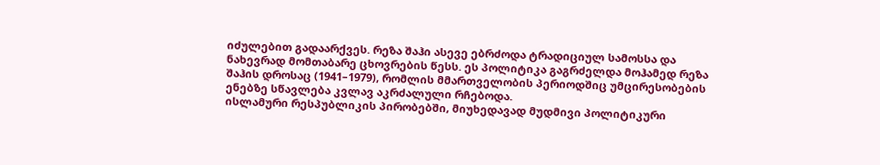იძულებით გადაარქვეს. რეზა შაჰი ასევე ებრძოდა ტრადიციულ სამოსსა და ნახევრად მომთაბარე ცხოვრების წესს. ეს პოლიტიკა გაგრძელდა მოჰამედ რეზა შაჰის დროსაც (1941–1979), რომლის მმართველობის პერიოდშიც უმცირესობების ენებზე სწავლება კვლავ აკრძალული რჩებოდა.
ისლამური რესპუბლიკის პირობებში, მიუხედავად მუდმივი პოლიტიკური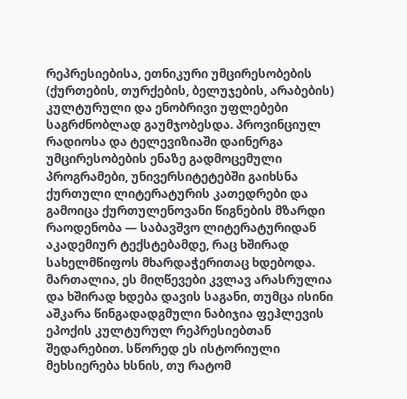რეპრესიებისა, ეთნიკური უმცირესობების (ქურთების, თურქების, ბელუჯების, არაბების) კულტურული და ენობრივი უფლებები საგრძნობლად გაუმჯობესდა. პროვინციულ რადიოსა და ტელევიზიაში დაინერგა უმცირესობების ენაზე გადმოცემული პროგრამები, უნივერსიტეტებში გაიხსნა ქურთული ლიტერატურის კათედრები და გამოიცა ქურთულენოვანი წიგნების მზარდი რაოდენობა — საბავშვო ლიტერატურიდან აკადემიურ ტექსტებამდე, რაც ხშირად სახელმწიფოს მხარდაჭერითაც ხდებოდა. მართალია, ეს მიღწევები კვლავ არასრულია და ხშირად ხდება დავის საგანი, თუმცა ისინი აშკარა წინგადადგმული ნაბიჯია ფეჰლევის ეპოქის კულტურულ რეპრესიებთან შედარებით. სწორედ ეს ისტორიული მეხსიერება ხსნის, თუ რატომ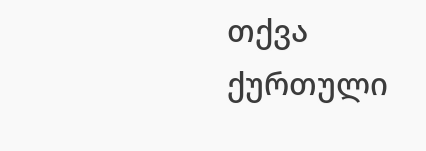თქვა ქურთული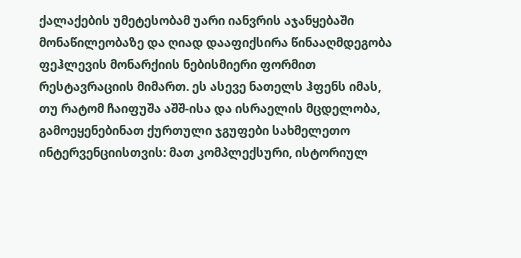ქალაქების უმეტესობამ უარი იანვრის აჯანყებაში მონაწილეობაზე და ღიად დააფიქსირა წინააღმდეგობა ფეჰლევის მონარქიის ნებისმიერი ფორმით რესტავრაციის მიმართ. ეს ასევე ნათელს ჰფენს იმას, თუ რატომ ჩაიფუშა აშშ-ისა და ისრაელის მცდელობა, გამოეყენებინათ ქურთული ჯგუფები სახმელეთო ინტერვენციისთვის: მათ კომპლექსური, ისტორიულ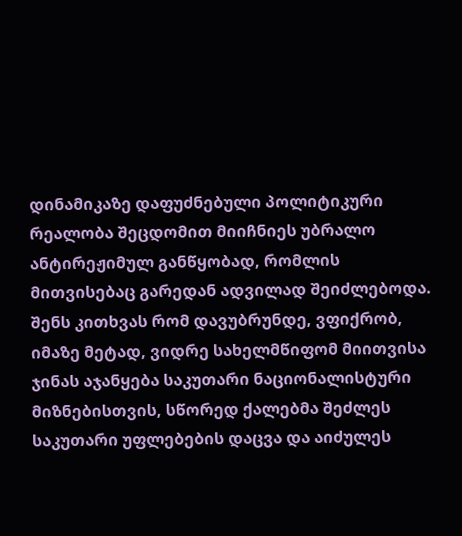დინამიკაზე დაფუძნებული პოლიტიკური რეალობა შეცდომით მიიჩნიეს უბრალო ანტირეჟიმულ განწყობად, რომლის მითვისებაც გარედან ადვილად შეიძლებოდა.
შენს კითხვას რომ დავუბრუნდე, ვფიქრობ, იმაზე მეტად, ვიდრე სახელმწიფომ მიითვისა ჯინას აჯანყება საკუთარი ნაციონალისტური მიზნებისთვის, სწორედ ქალებმა შეძლეს საკუთარი უფლებების დაცვა და აიძულეს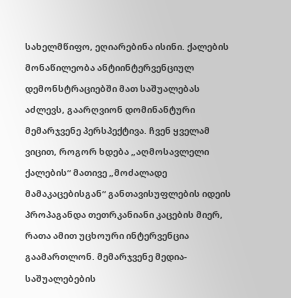სახელმწიფო, ეღიარებინა ისინი. ქალების მონაწილეობა ანტიინტერვენციულ დემონსტრაციებში მათ საშუალებას აძლევს, გაარღვიონ დომინანტური მემარჯვენე პერსპექტივა. ჩვენ ყველამ ვიცით, როგორ ხდება „აღმოსავლელი ქალების“ მათივე „მოძალადე მამაკაცებისგან“ განთავისუფლების იდეის პროპაგანდა თეთრკანიანი კაცების მიერ, რათა ამით უცხოური ინტერვენცია გაამართლონ. მემარჯვენე მედია-საშუალებების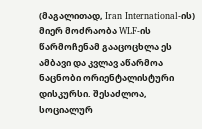(მაგალითად, Iran International-ის) მიერ მოძრაობა WLF-ის წარმოჩენამ გააცოცხლა ეს ამბავი და კვლავ აწარმოა ნაცნობი ორიენტალისტური დისკურსი. შესაძლოა, სოციალურ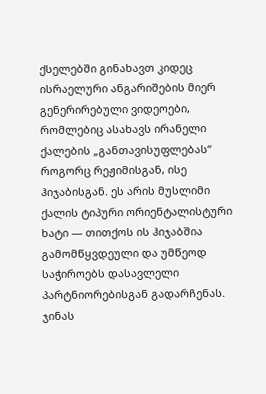ქსელებში გინახავთ კიდეც ისრაელური ანგარიშების მიერ გენერირებული ვიდეოები, რომლებიც ასახავს ირანელი ქალების „განთავისუფლებას“ როგორც რეჟიმისგან, ისე ჰიჯაბისგან. ეს არის მუსლიმი ქალის ტიპური ორიენტალისტური ხატი — თითქოს ის ჰიჯაბშია გამომწყვდეული და უმწეოდ საჭიროებს დასავლელი პარტნიორებისგან გადარჩენას.
ჯინას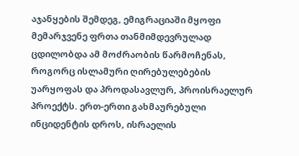აჯანყების შემდეგ, ემიგრაციაში მყოფი მემარჯვენე ფრთა თანმიმდევრულად ცდილობდა ამ მოძრაობის წარმოჩენას, როგორც ისლამური ღირებულებების უარყოფას და პროდასავლურ, პროისრაელურ პროექტს. ერთ-ერთი გახმაურებული ინციდენტის დროს, ისრაელის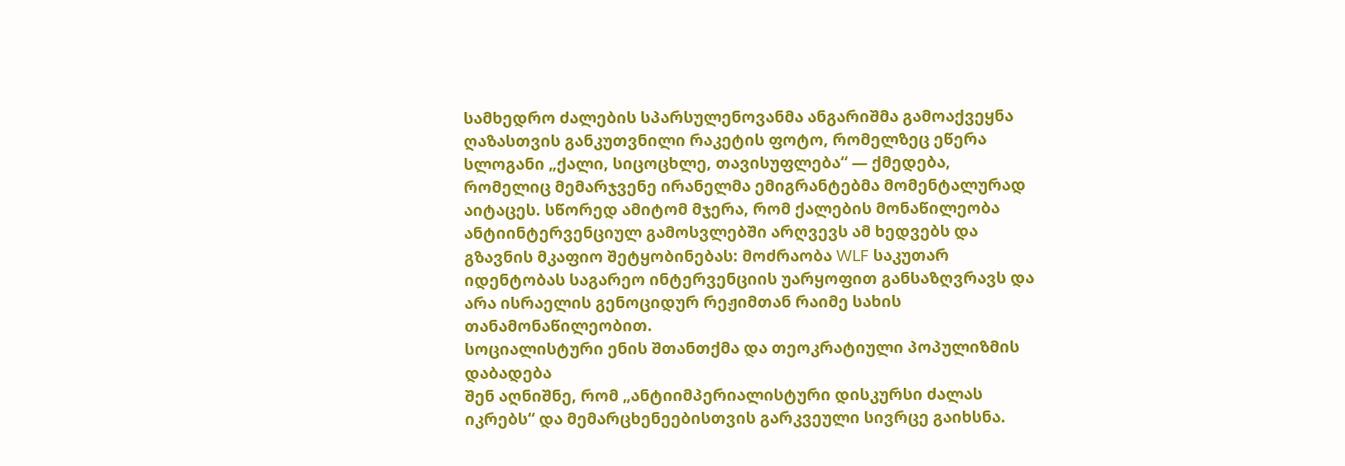სამხედრო ძალების სპარსულენოვანმა ანგარიშმა გამოაქვეყნა ღაზასთვის განკუთვნილი რაკეტის ფოტო, რომელზეც ეწერა სლოგანი „ქალი, სიცოცხლე, თავისუფლება“ — ქმედება, რომელიც მემარჯვენე ირანელმა ემიგრანტებმა მომენტალურად აიტაცეს. სწორედ ამიტომ მჯერა, რომ ქალების მონაწილეობა ანტიინტერვენციულ გამოსვლებში არღვევს ამ ხედვებს და გზავნის მკაფიო შეტყობინებას: მოძრაობა WLF საკუთარ იდენტობას საგარეო ინტერვენციის უარყოფით განსაზღვრავს და არა ისრაელის გენოციდურ რეჟიმთან რაიმე სახის თანამონაწილეობით.
სოციალისტური ენის შთანთქმა და თეოკრატიული პოპულიზმის დაბადება
შენ აღნიშნე, რომ „ანტიიმპერიალისტური დისკურსი ძალას იკრებს“ და მემარცხენეებისთვის გარკვეული სივრცე გაიხსნა.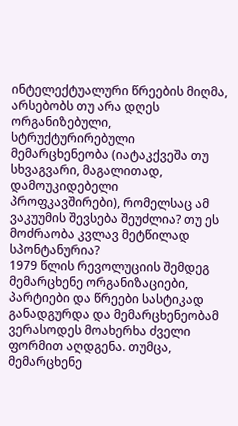ინტელექტუალური წრეების მიღმა, არსებობს თუ არა დღეს ორგანიზებული, სტრუქტურირებული მემარცხენეობა (იატაკქვეშა თუ სხვაგვარი, მაგალითად, დამოუკიდებელი პროფკავშირები), რომელსაც ამ ვაკუუმის შევსება შეუძლია? თუ ეს მოძრაობა კვლავ მეტწილად სპონტანურია?
1979 წლის რევოლუციის შემდეგ მემარცხენე ორგანიზაციები, პარტიები და წრეები სასტიკად განადგურდა და მემარცხენეობამ ვერასოდეს მოახერხა ძველი ფორმით აღდგენა. თუმცა, მემარცხენე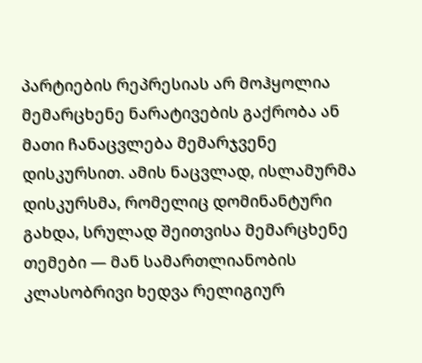პარტიების რეპრესიას არ მოჰყოლია მემარცხენე ნარატივების გაქრობა ან მათი ჩანაცვლება მემარჯვენე დისკურსით. ამის ნაცვლად, ისლამურმა დისკურსმა, რომელიც დომინანტური გახდა, სრულად შეითვისა მემარცხენე თემები — მან სამართლიანობის კლასობრივი ხედვა რელიგიურ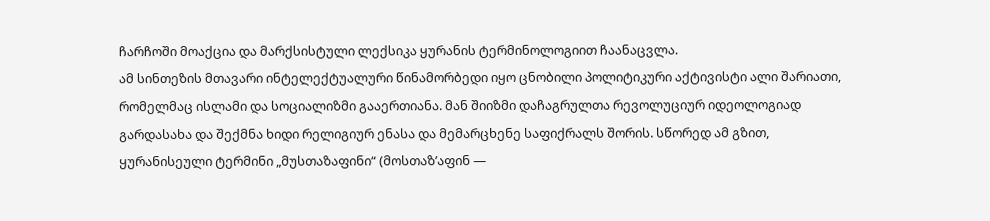ჩარჩოში მოაქცია და მარქსისტული ლექსიკა ყურანის ტერმინოლოგიით ჩაანაცვლა.
ამ სინთეზის მთავარი ინტელექტუალური წინამორბედი იყო ცნობილი პოლიტიკური აქტივისტი ალი შარიათი, რომელმაც ისლამი და სოციალიზმი გააერთიანა. მან შიიზმი დაჩაგრულთა რევოლუციურ იდეოლოგიად გარდასახა და შექმნა ხიდი რელიგიურ ენასა და მემარცხენე საფიქრალს შორის. სწორედ ამ გზით, ყურანისეული ტერმინი „მუსთაზაფინი“ (მოსთაზ’აფინ —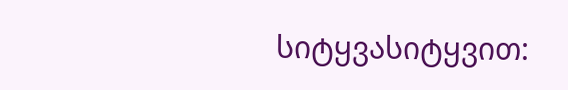სიტყვასიტყვით: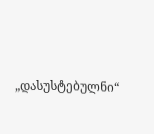„დასუსტებულნი“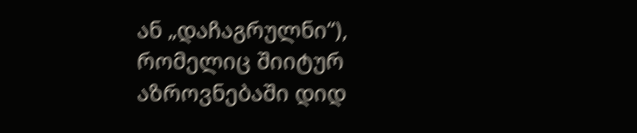ან „დაჩაგრულნი“), რომელიც შიიტურ აზროვნებაში დიდ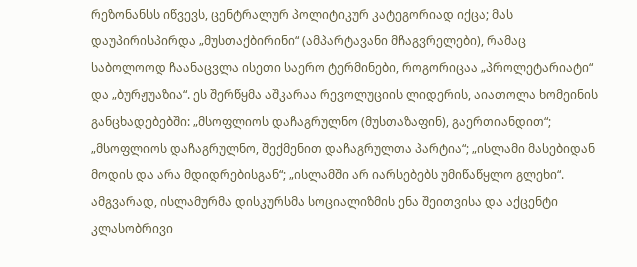რეზონანსს იწვევს, ცენტრალურ პოლიტიკურ კატეგორიად იქცა; მას დაუპირისპირდა „მუსთაქბირინი“ (ამპარტავანი მჩაგვრელები), რამაც საბოლოოდ ჩაანაცვლა ისეთი საერო ტერმინები, როგორიცაა „პროლეტარიატი“ და „ბურჟუაზია“. ეს შერწყმა აშკარაა რევოლუციის ლიდერის, აიათოლა ხომეინის განცხადებებში: „მსოფლიოს დაჩაგრულნო (მუსთაზაფინ), გაერთიანდით“; „მსოფლიოს დაჩაგრულნო, შექმენით დაჩაგრულთა პარტია“; „ისლამი მასებიდან მოდის და არა მდიდრებისგან“; „ისლამში არ იარსებებს უმიწაწყლო გლეხი“. ამგვარად, ისლამურმა დისკურსმა სოციალიზმის ენა შეითვისა და აქცენტი კლასობრივი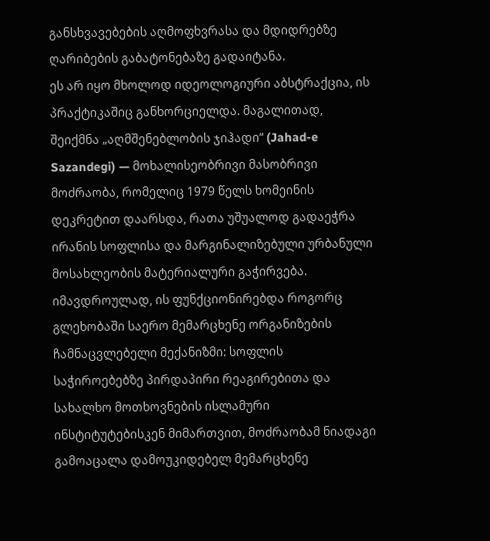განსხვავებების აღმოფხვრასა და მდიდრებზე ღარიბების გაბატონებაზე გადაიტანა.
ეს არ იყო მხოლოდ იდეოლოგიური აბსტრაქცია, ის პრაქტიკაშიც განხორციელდა. მაგალითად, შეიქმნა „აღმშენებლობის ჯიჰადი“ (Jahad-e Sazandegi) — მოხალისეობრივი მასობრივი მოძრაობა, რომელიც 1979 წელს ხომეინის დეკრეტით დაარსდა, რათა უშუალოდ გადაეჭრა ირანის სოფლისა და მარგინალიზებული ურბანული მოსახლეობის მატერიალური გაჭირვება. იმავდროულად, ის ფუნქციონირებდა როგორც გლეხობაში საერო მემარცხენე ორგანიზების ჩამნაცვლებელი მექანიზმი: სოფლის საჭიროებებზე პირდაპირი რეაგირებითა და სახალხო მოთხოვნების ისლამური ინსტიტუტებისკენ მიმართვით, მოძრაობამ ნიადაგი გამოაცალა დამოუკიდებელ მემარცხენე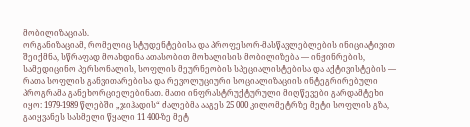მობილიზაციას.
ორგანიზაციამ, რომელიც სტუდენტებისა და პროფესორ-მასწავლებლების ინიციატივით შეიქმნა, სწრაფად მოახდინა ათასობით მოხალისის მობილიზება — ინჟინრების, სამედიცინო პერსონალის, სოფლის მეურნეობის სპეციალისტებისა და აქტივისტების — რათა სოფლის განვითარებისა და რევოლუციური სოციალიზაციის ინტეგრირებული პროგრამა განეხორციელებინათ. მათი ინფრასტრუქტურული მიღწევები გარდამტეხი იყო: 1979-1989 წლებში „ჯიჰადის“ ძალებმა ააგეს 25 000 კილომეტრზე მეტი სოფლის გზა, გაიყვანეს სასმელი წყალი 11 400-ზე მეტ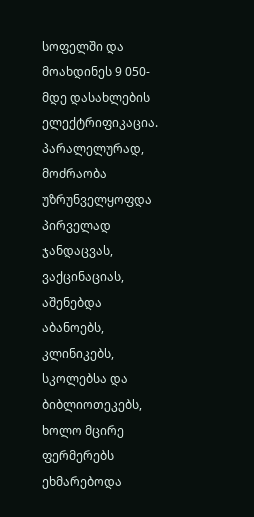სოფელში და მოახდინეს 9 050-მდე დასახლების ელექტრიფიკაცია. პარალელურად, მოძრაობა უზრუნველყოფდა პირველად ჯანდაცვას, ვაქცინაციას, აშენებდა აბანოებს, კლინიკებს, სკოლებსა და ბიბლიოთეკებს, ხოლო მცირე ფერმერებს ეხმარებოდა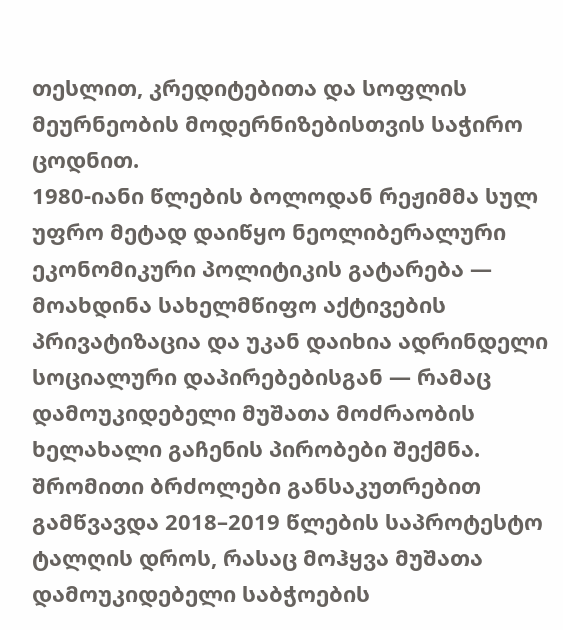თესლით, კრედიტებითა და სოფლის მეურნეობის მოდერნიზებისთვის საჭირო ცოდნით.
1980-იანი წლების ბოლოდან რეჟიმმა სულ უფრო მეტად დაიწყო ნეოლიბერალური ეკონომიკური პოლიტიკის გატარება — მოახდინა სახელმწიფო აქტივების პრივატიზაცია და უკან დაიხია ადრინდელი სოციალური დაპირებებისგან — რამაც დამოუკიდებელი მუშათა მოძრაობის ხელახალი გაჩენის პირობები შექმნა. შრომითი ბრძოლები განსაკუთრებით გამწვავდა 2018–2019 წლების საპროტესტო ტალღის დროს, რასაც მოჰყვა მუშათა დამოუკიდებელი საბჭოების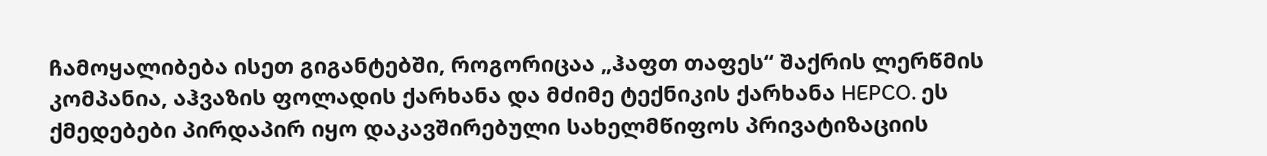ჩამოყალიბება ისეთ გიგანტებში, როგორიცაა „ჰაფთ თაფეს“ შაქრის ლერწმის კომპანია, აჰვაზის ფოლადის ქარხანა და მძიმე ტექნიკის ქარხანა HEPCO. ეს ქმედებები პირდაპირ იყო დაკავშირებული სახელმწიფოს პრივატიზაციის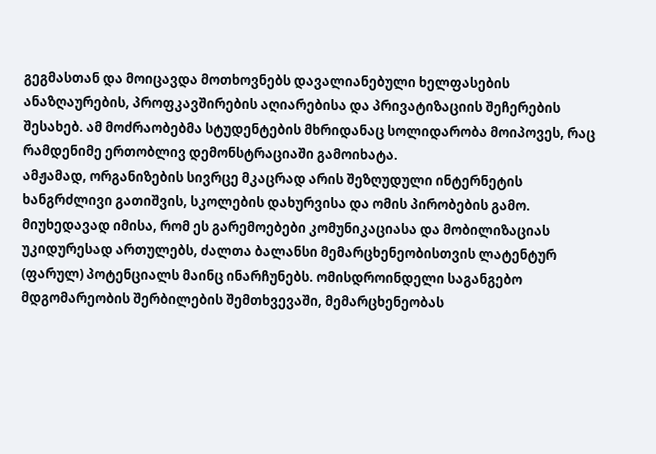გეგმასთან და მოიცავდა მოთხოვნებს დავალიანებული ხელფასების ანაზღაურების, პროფკავშირების აღიარებისა და პრივატიზაციის შეჩერების შესახებ. ამ მოძრაობებმა სტუდენტების მხრიდანაც სოლიდარობა მოიპოვეს, რაც რამდენიმე ერთობლივ დემონსტრაციაში გამოიხატა.
ამჟამად, ორგანიზების სივრცე მკაცრად არის შეზღუდული ინტერნეტის ხანგრძლივი გათიშვის, სკოლების დახურვისა და ომის პირობების გამო. მიუხედავად იმისა, რომ ეს გარემოებები კომუნიკაციასა და მობილიზაციას უკიდურესად ართულებს, ძალთა ბალანსი მემარცხენეობისთვის ლატენტურ (ფარულ) პოტენციალს მაინც ინარჩუნებს. ომისდროინდელი საგანგებო მდგომარეობის შერბილების შემთხვევაში, მემარცხენეობას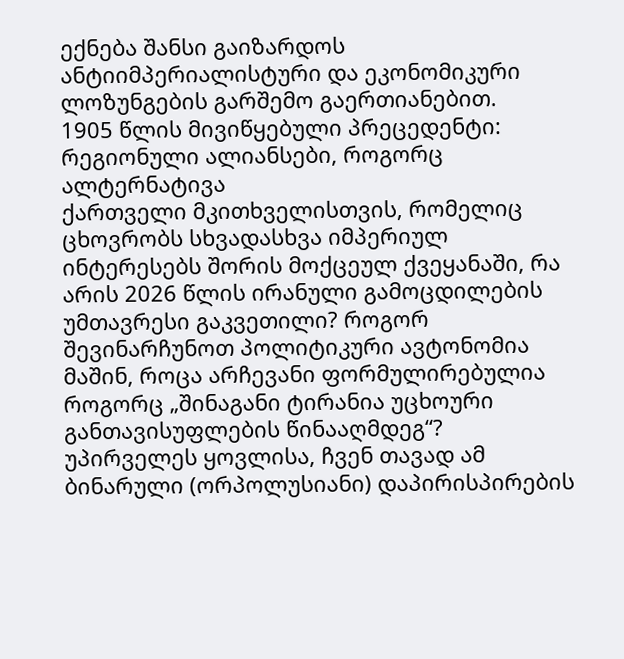ექნება შანსი გაიზარდოს ანტიიმპერიალისტური და ეკონომიკური ლოზუნგების გარშემო გაერთიანებით.
1905 წლის მივიწყებული პრეცედენტი: რეგიონული ალიანსები, როგორც ალტერნატივა
ქართველი მკითხველისთვის, რომელიც ცხოვრობს სხვადასხვა იმპერიულ ინტერესებს შორის მოქცეულ ქვეყანაში, რა არის 2026 წლის ირანული გამოცდილების უმთავრესი გაკვეთილი? როგორ შევინარჩუნოთ პოლიტიკური ავტონომია მაშინ, როცა არჩევანი ფორმულირებულია როგორც „შინაგანი ტირანია უცხოური განთავისუფლების წინააღმდეგ“?
უპირველეს ყოვლისა, ჩვენ თავად ამ ბინარული (ორპოლუსიანი) დაპირისპირების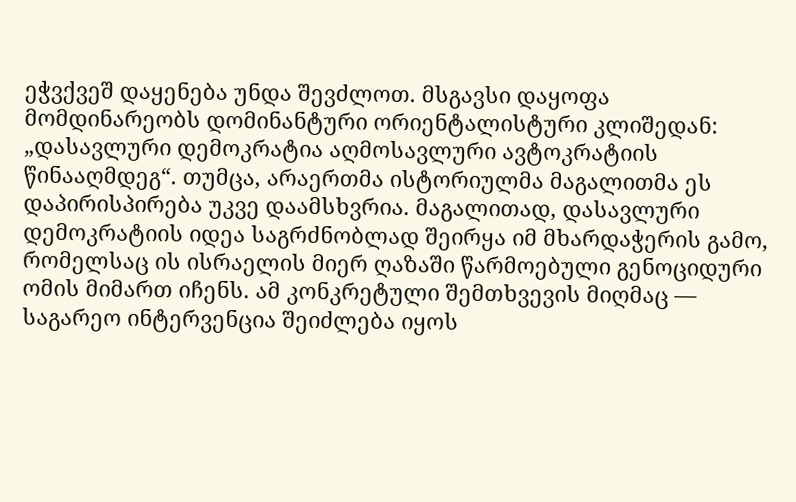ეჭვქვეშ დაყენება უნდა შევძლოთ. მსგავსი დაყოფა მომდინარეობს დომინანტური ორიენტალისტური კლიშედან: „დასავლური დემოკრატია აღმოსავლური ავტოკრატიის წინააღმდეგ“. თუმცა, არაერთმა ისტორიულმა მაგალითმა ეს დაპირისპირება უკვე დაამსხვრია. მაგალითად, დასავლური დემოკრატიის იდეა საგრძნობლად შეირყა იმ მხარდაჭერის გამო, რომელსაც ის ისრაელის მიერ ღაზაში წარმოებული გენოციდური ომის მიმართ იჩენს. ამ კონკრეტული შემთხვევის მიღმაც — საგარეო ინტერვენცია შეიძლება იყოს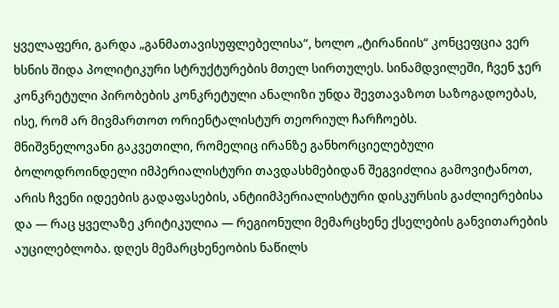ყველაფერი, გარდა „განმათავისუფლებელისა“, ხოლო „ტირანიის“ კონცეფცია ვერ ხსნის შიდა პოლიტიკური სტრუქტურების მთელ სირთულეს. სინამდვილეში, ჩვენ ჯერ კონკრეტული პირობების კონკრეტული ანალიზი უნდა შევთავაზოთ საზოგადოებას, ისე, რომ არ მივმართოთ ორიენტალისტურ თეორიულ ჩარჩოებს.
მნიშვნელოვანი გაკვეთილი, რომელიც ირანზე განხორციელებული ბოლოდროინდელი იმპერიალისტური თავდასხმებიდან შეგვიძლია გამოვიტანოთ, არის ჩვენი იდეების გადაფასების, ანტიიმპერიალისტური დისკურსის გაძლიერებისა და — რაც ყველაზე კრიტიკულია — რეგიონული მემარცხენე ქსელების განვითარების აუცილებლობა. დღეს მემარცხენეობის ნაწილს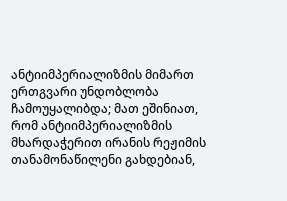ანტიიმპერიალიზმის მიმართ ერთგვარი უნდობლობა ჩამოუყალიბდა; მათ ეშინიათ, რომ ანტიიმპერიალიზმის მხარდაჭერით ირანის რეჟიმის თანამონაწილენი გახდებიან,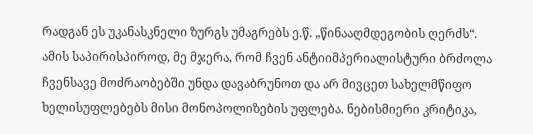რადგან ეს უკანასკნელი ზურგს უმაგრებს ე.წ. „წინააღმდეგობის ღერძს“. ამის საპირისპიროდ, მე მჯერა, რომ ჩვენ ანტიიმპერიალისტური ბრძოლა ჩვენსავე მოძრაობებში უნდა დავაბრუნოთ და არ მივცეთ სახელმწიფო ხელისუფლებებს მისი მონოპოლიზების უფლება. ნებისმიერი კრიტიკა,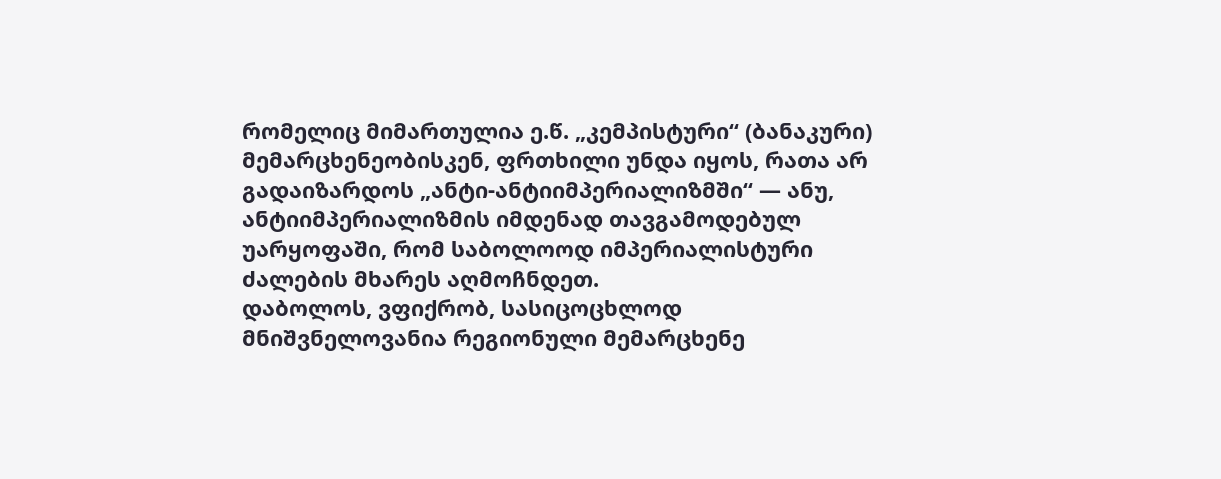რომელიც მიმართულია ე.წ. „კემპისტური“ (ბანაკური) მემარცხენეობისკენ, ფრთხილი უნდა იყოს, რათა არ გადაიზარდოს „ანტი-ანტიიმპერიალიზმში“ — ანუ, ანტიიმპერიალიზმის იმდენად თავგამოდებულ უარყოფაში, რომ საბოლოოდ იმპერიალისტური ძალების მხარეს აღმოჩნდეთ.
დაბოლოს, ვფიქრობ, სასიცოცხლოდ მნიშვნელოვანია რეგიონული მემარცხენე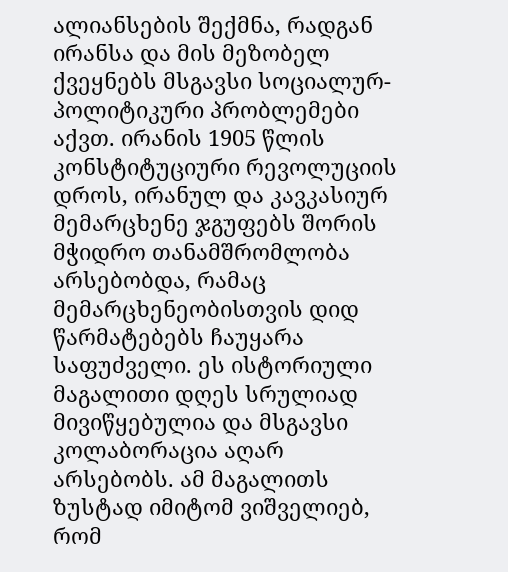ალიანსების შექმნა, რადგან ირანსა და მის მეზობელ ქვეყნებს მსგავსი სოციალურ-პოლიტიკური პრობლემები აქვთ. ირანის 1905 წლის კონსტიტუციური რევოლუციის დროს, ირანულ და კავკასიურ მემარცხენე ჯგუფებს შორის მჭიდრო თანამშრომლობა არსებობდა, რამაც მემარცხენეობისთვის დიდ წარმატებებს ჩაუყარა საფუძველი. ეს ისტორიული მაგალითი დღეს სრულიად მივიწყებულია და მსგავსი კოლაბორაცია აღარ არსებობს. ამ მაგალითს ზუსტად იმიტომ ვიშველიებ, რომ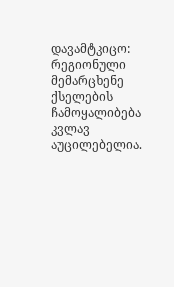დავამტკიცო: რეგიონული მემარცხენე ქსელების ჩამოყალიბება კვლავ აუცილებელია.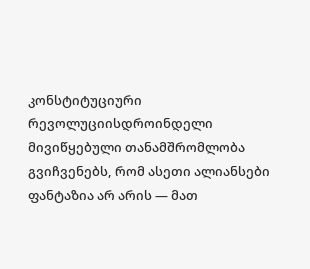კონსტიტუციური რევოლუციისდროინდელი მივიწყებული თანამშრომლობა გვიჩვენებს, რომ ასეთი ალიანსები ფანტაზია არ არის — მათ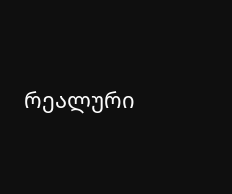რეალური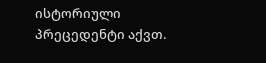ისტორიული პრეცედენტი აქვთ.